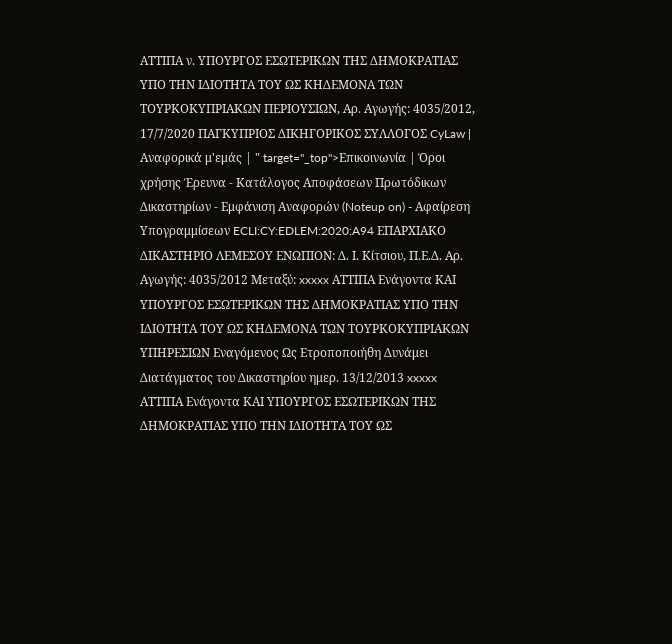ΑΤΤΙΠΑ ν. ΥΠΟΥΡΓΟΣ ΕΣΩΤΕΡΙΚΩΝ ΤΗΣ ΔΗΜΟΚΡΑΤΙΑΣ ΥΠΟ ΤΗΝ ΙΔΙΟΤΗΤΑ ΤΟΥ ΩΣ ΚΗΔΕΜΟΝΑ ΤΩΝ ΤΟΥΡΚΟΚΥΠΡΙΑΚΩΝ ΠΕΡΙΟΥΣΙΩΝ, Αρ. Αγωγής: 4035/2012, 17/7/2020 ΠΑΓΚΥΠΡΙΟΣ ΔΙΚΗΓΟΡΙΚΟΣ ΣΥΛΛΟΓΟΣ CyLaw | Αναφορικά μ'εμάς | " target="_top">Επικοινωνία | Όροι χρήσης Έρευνα - Κατάλογος Αποφάσεων Πρωτόδικων Δικαστηρίων - Εμφάνιση Αναφορών (Noteup on) - Αφαίρεση Υπογραμμίσεων ECLI:CY:EDLEM:2020:A94 ΕΠΑΡΧΙΑΚΟ ΔΙΚΑΣΤΗΡΙΟ ΛΕΜΕΣΟΥ ΕΝΩΠΙΟΝ: Δ. Ι. Κίτσιου, Π.Ε.Δ. Αρ. Αγωγής: 4035/2012 Μεταξύ: xxxxx ΑΤΤΙΠΑ Ενάγοντα ΚΑΙ ΥΠΟΥΡΓΟΣ ΕΣΩΤΕΡΙΚΩΝ ΤΗΣ ΔΗΜΟΚΡΑΤΙΑΣ ΥΠΟ ΤΗΝ ΙΔΙΟΤΗΤΑ ΤΟΥ ΩΣ ΚΗΔΕΜΟΝΑ ΤΩΝ ΤΟΥΡΚΟΚΥΠΡΙΑΚΩΝ ΥΠΗΡΕΣΙΩΝ Εναγόμενος Ως Ετροποποιήθη Δυνάμει Διατάγματος του Δικαστηρίου ημερ. 13/12/2013 xxxxx ΑΤΤΙΠΑ Ενάγοντα ΚΑΙ ΥΠΟΥΡΓΟΣ ΕΣΩΤΕΡΙΚΩΝ ΤΗΣ ΔΗΜΟΚΡΑΤΙΑΣ ΥΠΟ ΤΗΝ ΙΔΙΟΤΗΤΑ ΤΟΥ ΩΣ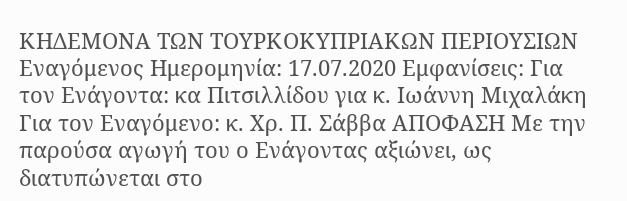ΚΗΔΕΜΟΝΑ ΤΩΝ ΤΟΥΡΚΟΚΥΠΡΙΑΚΩΝ ΠΕΡΙΟΥΣΙΩΝ Εναγόμενος Ημερομηνία: 17.07.2020 Εμφανίσεις: Για τον Ενάγοντα: κα Πιτσιλλίδου για κ. Ιωάννη Μιχαλάκη Για τον Εναγόμενο: κ. Χρ. Π. Σάββα ΑΠΟΦΑΣΗ Με την παρούσα αγωγή του ο Ενάγοντας αξιώνει, ως διατυπώνεται στο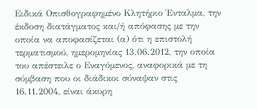Ειδικά Οπισθογραφημένο Κλητήριο Ένταλμα, την έκδοση διατάγματος και/ή απόφασης με την οποία να αποφασίζεται (α) ότι η επιστολή τερματισμού, ημερομηνίας 13.06.2012, την οποία του απέστειλε ο Εναγόμενος, αναφορικά με τη σύμβαση που οι διάδικοι σύναψαν στις 16.11.2004, είναι άκυρη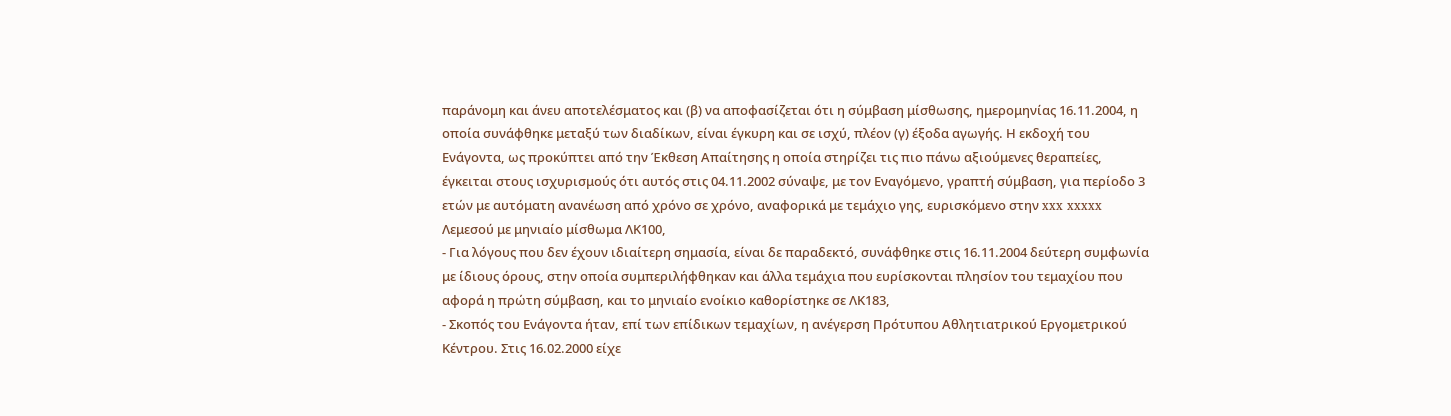παράνομη και άνευ αποτελέσματος και (β) να αποφασίζεται ότι η σύμβαση μίσθωσης, ημερομηνίας 16.11.2004, η οποία συνάφθηκε μεταξύ των διαδίκων, είναι έγκυρη και σε ισχύ, πλέον (γ) έξοδα αγωγής. Η εκδοχή του Ενάγοντα, ως προκύπτει από την Έκθεση Απαίτησης η οποία στηρίζει τις πιο πάνω αξιούμενες θεραπείες, έγκειται στους ισχυρισμούς ότι αυτός στις 04.11.2002 σύναψε, με τον Εναγόμενο, γραπτή σύμβαση, για περίοδο 3 ετών με αυτόματη ανανέωση από χρόνο σε χρόνο, αναφορικά με τεμάχιο γης, ευρισκόμενο στην xxx xxxxx Λεμεσού με μηνιαίο μίσθωμα ΛΚ100,
- Για λόγους που δεν έχουν ιδιαίτερη σημασία, είναι δε παραδεκτό, συνάφθηκε στις 16.11.2004 δεύτερη συμφωνία με ίδιους όρους, στην οποία συμπεριλήφθηκαν και άλλα τεμάχια που ευρίσκονται πλησίον του τεμαχίου που αφορά η πρώτη σύμβαση, και το μηνιαίο ενοίκιο καθορίστηκε σε ΛΚ183,
- Σκοπός του Ενάγοντα ήταν, επί των επίδικων τεμαχίων, η ανέγερση Πρότυπου Αθλητιατρικού Εργομετρικού Κέντρου. Στις 16.02.2000 είχε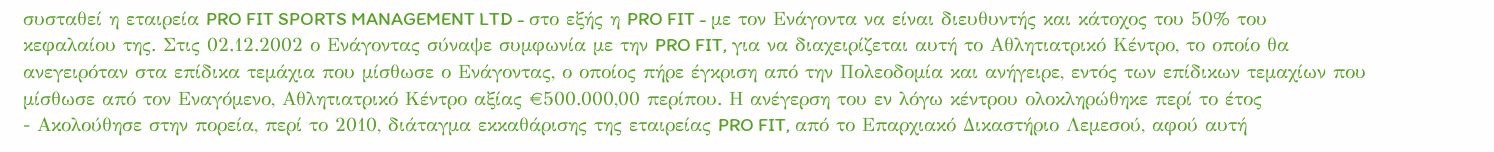συσταθεί η εταιρεία PRO FIT SPORTS MANAGEMENT LTD - στο εξής η PRO FIT - με τον Ενάγοντα να είναι διευθυντής και κάτοχος του 50% του κεφαλαίου της. Στις 02.12.2002 ο Ενάγοντας σύναψε συμφωνία με την PRO FIT, για να διαχειρίζεται αυτή το Αθλητιατρικό Κέντρο, το οποίο θα ανεγειρόταν στα επίδικα τεμάχια που μίσθωσε ο Ενάγοντας, ο οποίος πήρε έγκριση από την Πολεοδομία και ανήγειρε, εντός των επίδικων τεμαχίων που μίσθωσε από τον Εναγόμενο, Αθλητιατρικό Κέντρο αξίας €500.000,00 περίπου. Η ανέγερση του εν λόγω κέντρου ολοκληρώθηκε περί το έτος
- Ακολούθησε στην πορεία, περί το 2010, διάταγμα εκκαθάρισης της εταιρείας PRO FIT, από το Επαρχιακό Δικαστήριο Λεμεσού, αφού αυτή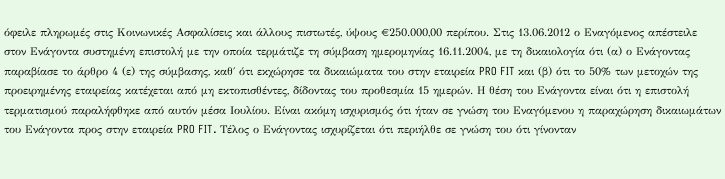όφειλε πληρωμές στις Κοινωνικές Ασφαλίσεις και άλλους πιστωτές, ύψους €250.000,00 περίπου. Στις 13.06.2012 ο Εναγόμενος απέστειλε στον Ενάγοντα συστημένη επιστολή με την οποία τερμάτιζε τη σύμβαση ημερομηνίας 16.11.2004, με τη δικαιολογία ότι (α) ο Ενάγοντας παραβίασε το άρθρο 4 (ε) της σύμβασης, καθ΄ ότι εκχώρησε τα δικαιώματα του στην εταιρεία PRO FIT και (β) ότι το 50% των μετοχών της προειρημένης εταιρείας κατέχεται από μη εκτοπισθέντες, δίδοντας του προθεσμία 15 ημερών. Η θέση του Ενάγοντα είναι ότι η επιστολή τερματισμού παραλήφθηκε από αυτόν μέσα Ιουλίου. Είναι ακόμη ισχυρισμός ότι ήταν σε γνώση του Εναγόμενου η παραχώρηση δικαιωμάτων του Ενάγοντα προς στην εταιρεία PRO FIT. Τέλος ο Ενάγοντας ισχυρίζεται ότι περιήλθε σε γνώση του ότι γίνονταν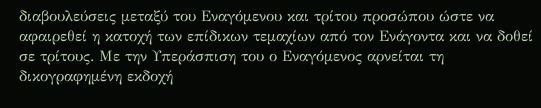διαβουλεύσεις μεταξύ του Εναγόμενου και τρίτου προσώπου ώστε να αφαιρεθεί η κατοχή των επίδικων τεμαχίων από τον Ενάγοντα και να δοθεί σε τρίτους. Με την Υπεράσπιση του ο Εναγόμενος αρνείται τη δικογραφημένη εκδοχή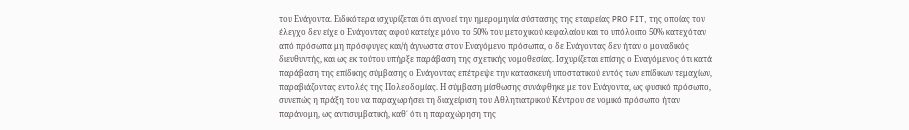του Ενάγοντα. Ειδικότερα ισχυρίζεται ότι αγνοεί την ημερομηνία σύστασης της εταιρείας PRO FIT, της οποίας τον έλεγχο δεν είχε ο Ενάγοντας αφού κατείχε μόνο το 50% του μετοχικού κεφαλαίου και το υπόλοιπο 50% κατεχόταν από πρόσωπα μη πρόσφυγες και/ή άγνωστα στον Εναγόμενο πρόσωπα, ο δε Ενάγοντας δεν ήταν ο μοναδικός διευθυντής, και ως εκ τούτου υπήρξε παράβαση της σχετικής νομοθεσίας. Ισχυρίζεται επίσης ο Εναγόμενος ότι κατά παράβαση της επίδικης σύμβασης ο Ενάγοντας επέτρεψε την κατασκευή υποστατικού εντός των επίδικων τεμαχίων, παραβιάζοντας εντολές της Πολεοδομίας. Η σύμβαση μίσθωσης συνάφθηκε με τον Ενάγοντα, ως φυσικό πρόσωπο, συνεπώς η πράξη του να παραχωρήσει τη διαχείριση του Αθλητιατρικού Κέντρου σε νομικό πρόσωπο ήταν παράνομη, ως αντισυμβατική, καθ΄ ότι η παραχώρηση της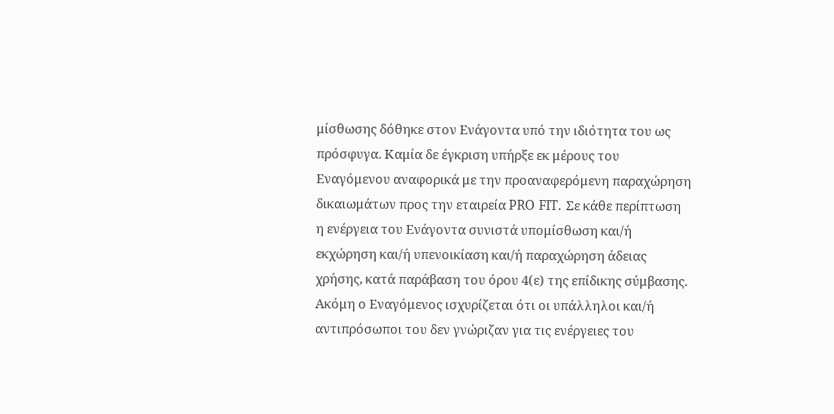μίσθωσης δόθηκε στον Ενάγοντα υπό την ιδιότητα του ως πρόσφυγα. Καμία δε έγκριση υπήρξε εκ μέρους του Εναγόμενου αναφορικά με την προαναφερόμενη παραχώρηση δικαιωμάτων προς την εταιρεία PRO FIT. Σε κάθε περίπτωση η ενέργεια του Ενάγοντα συνιστά υπομίσθωση και/ή εκχώρηση και/ή υπενοικίαση και/ή παραχώρηση άδειας χρήσης, κατά παράβαση του όρου 4(ε) της επίδικης σύμβασης. Ακόμη ο Εναγόμενος ισχυρίζεται ότι οι υπάλληλοι και/ή αντιπρόσωποι του δεν γνώριζαν για τις ενέργειες του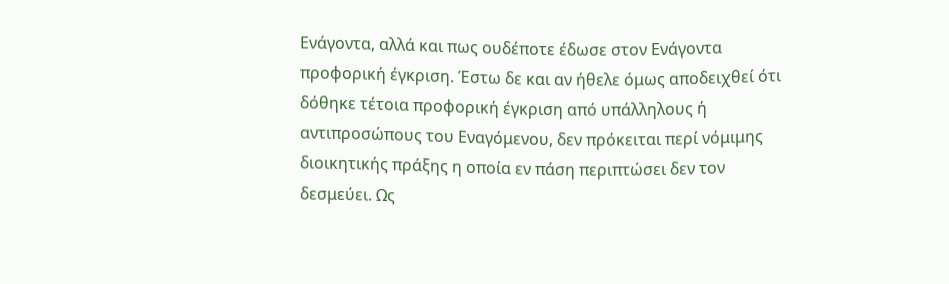Ενάγοντα, αλλά και πως ουδέποτε έδωσε στον Ενάγοντα προφορική έγκριση. Έστω δε και αν ήθελε όμως αποδειχθεί ότι δόθηκε τέτοια προφορική έγκριση από υπάλληλους ή αντιπροσώπους του Εναγόμενου, δεν πρόκειται περί νόμιμης διοικητικής πράξης η οποία εν πάση περιπτώσει δεν τον δεσμεύει. Ως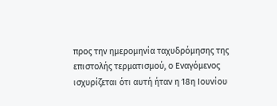προς την ημερομηνία ταχυδρόμησης της επιστολής τερματισμού, ο Εναγόμενος ισχυρίζεται ότι αυτή ήταν η 18η Ιουνίου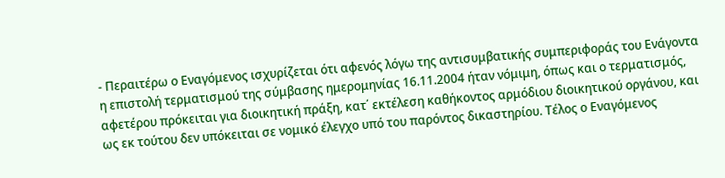- Περαιτέρω ο Εναγόμενος ισχυρίζεται ότι αφενός λόγω της αντισυμβατικής συμπεριφοράς του Ενάγοντα η επιστολή τερματισμού της σύμβασης ημερομηνίας 16.11.2004 ήταν νόμιμη, όπως και ο τερματισμός, αφετέρου πρόκειται για διοικητική πράξη, κατ΄ εκτέλεση καθήκοντος αρμόδιου διοικητικού οργάνου, και ως εκ τούτου δεν υπόκειται σε νομικό έλεγχο υπό του παρόντος δικαστηρίου. Τέλος ο Εναγόμενος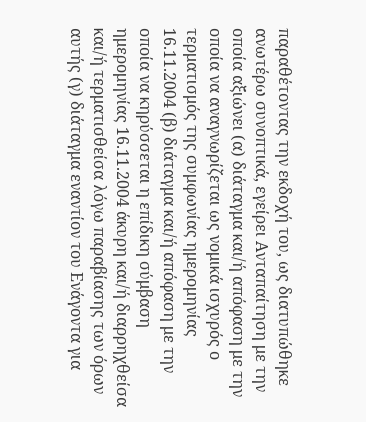παραθέτοντας την εκδοχή του, ως διατυπώθηκε ανωτέρω συνοπτικά, εγείρει Ανταπαίτηση με την οποία αξιώνει (α) διάταγμα και/ή απόφαση με την οποία να αναγνωρίζεται ως νομικά ισχυρός ο τερματισμός της συμφωνίας ημερομηνίας 16.11.2004 (β) διάταγμα και/ή απόφαση με την οποία να κηρύσσεται η επίδικη σύμβαση ημερομηνίας 16.11.2004 άκυρη και/ή διαρρηχθείσα και/ή τερματισθείσα λόγω παραβίασης των όρων αυτής (γ) διάταγμα εναντίον του Ενάγοντα για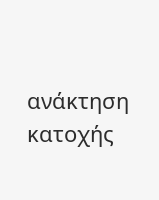ανάκτηση κατοχής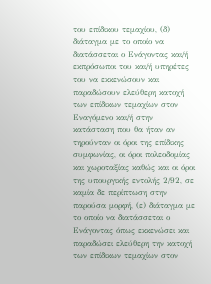του επίδικου τεμαχίου, (δ) διάταγμα με το οποίο να διατάσσεται ο Ενάγοντας και/ή εκπρόσωποι του και/ή υπηρέτες του να εκκενώσουν και παραδώσουν ελεύθερη κατοχή των επίδικων τεμαχίων στον Εναγόμενο και/ή στην κατάσταση που θα ήταν αν τηρούνταν οι όροι της επίδικης συμφωνίας, οι όροι πολεοδομίας και χωροταξίας καθώς και οι όροι της υπουργικής εντολής 2/92, σε καμία δε περίπτωση στην παρούσα μορφή, (ε) διάταγμα με το οποίο να διατάσσεται ο Ενάγοντας όπως εκκενώσει και παραδώσει ελεύθερη την κατοχή των επίδικων τεμαχίων στον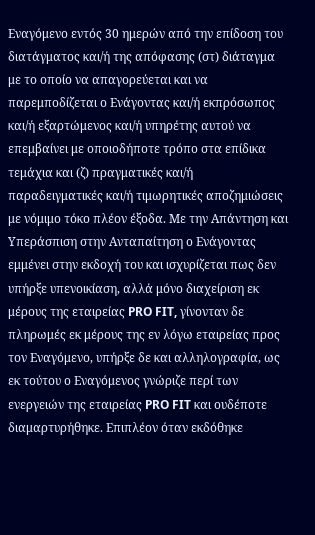Εναγόμενο εντός 30 ημερών από την επίδοση του διατάγματος και/ή της απόφασης (στ) διάταγμα με το οποίο να απαγορεύεται και να παρεμποδίζεται ο Ενάγοντας και/ή εκπρόσωπος και/ή εξαρτώμενος και/ή υπηρέτης αυτού να επεμβαίνει με οποιοδήποτε τρόπο στα επίδικα τεμάχια και (ζ) πραγματικές και/ή παραδειγματικές και/ή τιμωρητικές αποζημιώσεις με νόμιμο τόκο πλέον έξοδα. Με την Απάντηση και Υπεράσπιση στην Ανταπαίτηση ο Ενάγοντας εμμένει στην εκδοχή του και ισχυρίζεται πως δεν υπήρξε υπενοικίαση, αλλά μόνο διαχείριση εκ μέρους της εταιρείας PRO FIT, γίνονταν δε πληρωμές εκ μέρους της εν λόγω εταιρείας προς τον Εναγόμενο, υπήρξε δε και αλληλογραφία, ως εκ τούτου ο Εναγόμενος γνώριζε περί των ενεργειών της εταιρείας PRO FIT και ουδέποτε διαμαρτυρήθηκε. Επιπλέον όταν εκδόθηκε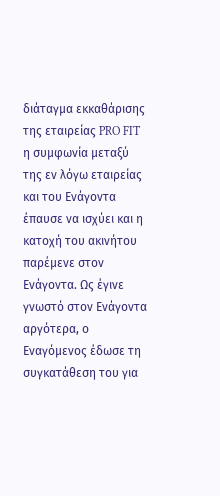διάταγμα εκκαθάρισης της εταιρείας PRO FIT η συμφωνία μεταξύ της εν λόγω εταιρείας και του Ενάγοντα έπαυσε να ισχύει και η κατοχή του ακινήτου παρέμενε στον Ενάγοντα. Ως έγινε γνωστό στον Ενάγοντα αργότερα, ο Εναγόμενος έδωσε τη συγκατάθεση του για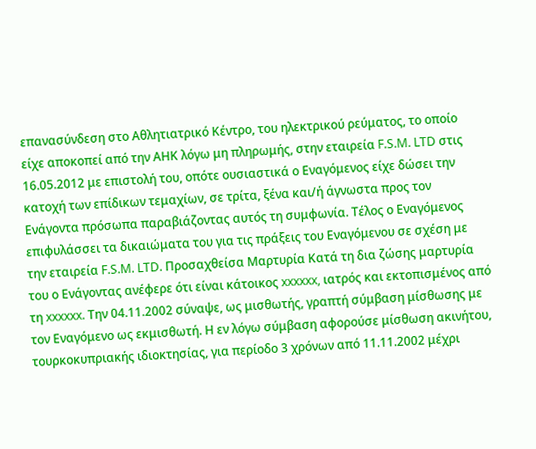επανασύνδεση στο Αθλητιατρικό Κέντρο, του ηλεκτρικού ρεύματος, το οποίο είχε αποκοπεί από την ΑΗΚ λόγω μη πληρωμής, στην εταιρεία F.S.M. LTD στις 16.05.2012 με επιστολή του, οπότε ουσιαστικά ο Εναγόμενος είχε δώσει την κατοχή των επίδικων τεμαχίων, σε τρίτα, ξένα και/ή άγνωστα προς τον Ενάγοντα πρόσωπα παραβιάζοντας αυτός τη συμφωνία. Τέλος ο Εναγόμενος επιφυλάσσει τα δικαιώματα του για τις πράξεις του Εναγόμενου σε σχέση με την εταιρεία F.S.M. LTD. Προσαχθείσα Μαρτυρία Κατά τη δια ζώσης μαρτυρία του ο Ενάγοντας ανέφερε ότι είναι κάτοικος xxxxxx, ιατρός και εκτοπισμένος από τη xxxxxx. Την 04.11.2002 σύναψε, ως μισθωτής, γραπτή σύμβαση μίσθωσης με τον Εναγόμενο ως εκμισθωτή. Η εν λόγω σύμβαση αφορούσε μίσθωση ακινήτου, τουρκοκυπριακής ιδιοκτησίας, για περίοδο 3 χρόνων από 11.11.2002 μέχρι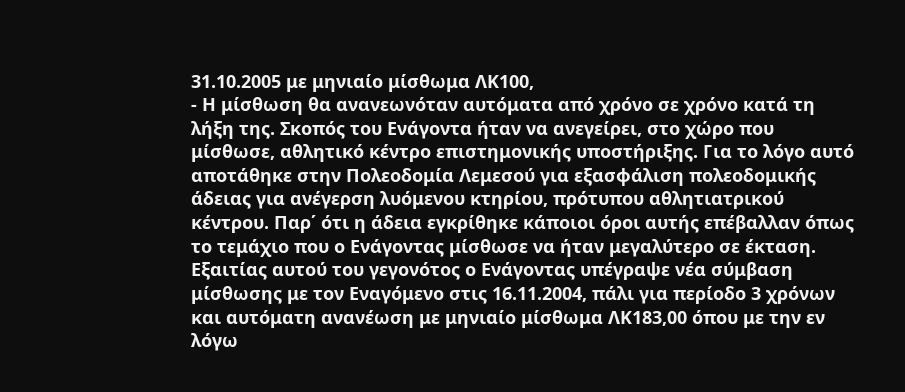31.10.2005 με μηνιαίο μίσθωμα ΛΚ100,
- Η μίσθωση θα ανανεωνόταν αυτόματα από χρόνο σε χρόνο κατά τη λήξη της. Σκοπός του Ενάγοντα ήταν να ανεγείρει, στο χώρο που μίσθωσε, αθλητικό κέντρο επιστημονικής υποστήριξης. Για το λόγο αυτό αποτάθηκε στην Πολεοδομία Λεμεσού για εξασφάλιση πολεοδομικής άδειας για ανέγερση λυόμενου κτηρίου, πρότυπου αθλητιατρικού κέντρου. Παρ΄ ότι η άδεια εγκρίθηκε κάποιοι όροι αυτής επέβαλλαν όπως το τεμάχιο που ο Ενάγοντας μίσθωσε να ήταν μεγαλύτερο σε έκταση. Εξαιτίας αυτού του γεγονότος ο Ενάγοντας υπέγραψε νέα σύμβαση μίσθωσης με τον Εναγόμενο στις 16.11.2004, πάλι για περίοδο 3 χρόνων και αυτόματη ανανέωση με μηνιαίο μίσθωμα ΛΚ183,00 όπου με την εν λόγω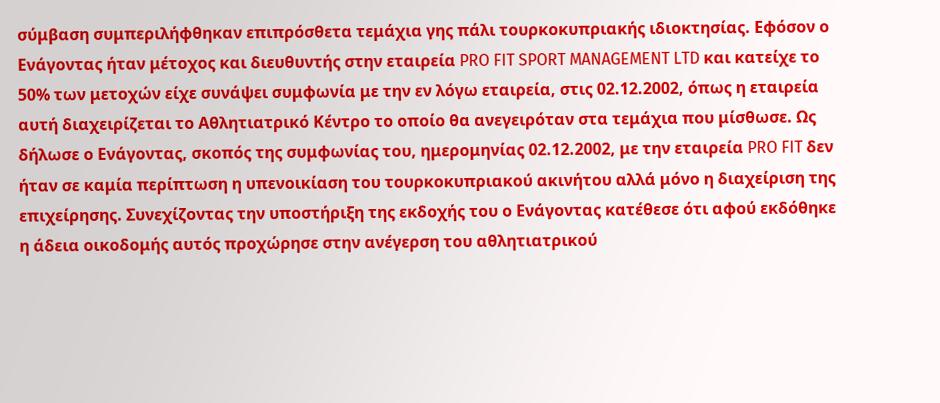σύμβαση συμπεριλήφθηκαν επιπρόσθετα τεμάχια γης πάλι τουρκοκυπριακής ιδιοκτησίας. Εφόσον ο Ενάγοντας ήταν μέτοχος και διευθυντής στην εταιρεία PRO FIT SPORT MANAGEMENT LTD και κατείχε το 50% των μετοχών είχε συνάψει συμφωνία με την εν λόγω εταιρεία, στις 02.12.2002, όπως η εταιρεία αυτή διαχειρίζεται το Αθλητιατρικό Κέντρο το οποίο θα ανεγειρόταν στα τεμάχια που μίσθωσε. Ως δήλωσε ο Ενάγοντας, σκοπός της συμφωνίας του, ημερομηνίας 02.12.2002, με την εταιρεία PRO FIT δεν ήταν σε καμία περίπτωση η υπενοικίαση του τουρκοκυπριακού ακινήτου αλλά μόνο η διαχείριση της επιχείρησης. Συνεχίζοντας την υποστήριξη της εκδοχής του ο Ενάγοντας κατέθεσε ότι αφού εκδόθηκε η άδεια οικοδομής αυτός προχώρησε στην ανέγερση του αθλητιατρικού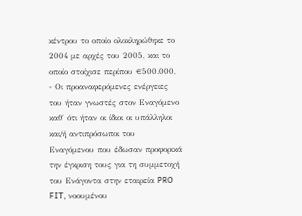κέντρου το οποίο ολοκληρώθηκε το 2004 με αρχές του 2005, και το οποίο στοίχισε περίπου €500.000,
- Οι προαναφερόμενες ενέργειες του ήταν γνωστές στον Εναγόμενο καθ΄ ότι ήταν οι ίδιοι οι υπάλληλοι και/ή αντιπρόσωποι του Εναγόμενου που έδωσαν προφορικά την έγκριση τους για τη συμμετοχή του Ενάγοντα στην εταιρεία PRO FIT, νοουμένου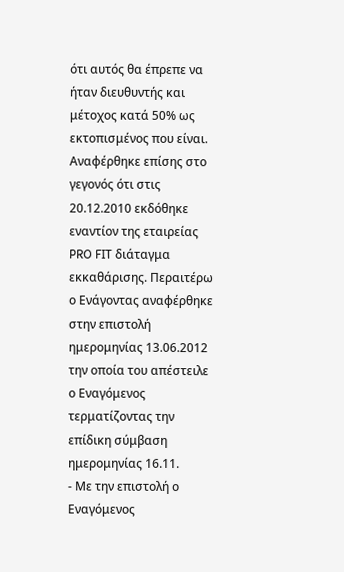ότι αυτός θα έπρεπε να ήταν διευθυντής και μέτοχος κατά 50% ως εκτοπισμένος που είναι. Αναφέρθηκε επίσης στο γεγονός ότι στις 20.12.2010 εκδόθηκε εναντίον της εταιρείας PRO FIT διάταγμα εκκαθάρισης. Περαιτέρω ο Ενάγοντας αναφέρθηκε στην επιστολή ημερομηνίας 13.06.2012 την οποία του απέστειλε ο Εναγόμενος τερματίζοντας την επίδικη σύμβαση ημερομηνίας 16.11.
- Με την επιστολή ο Εναγόμενος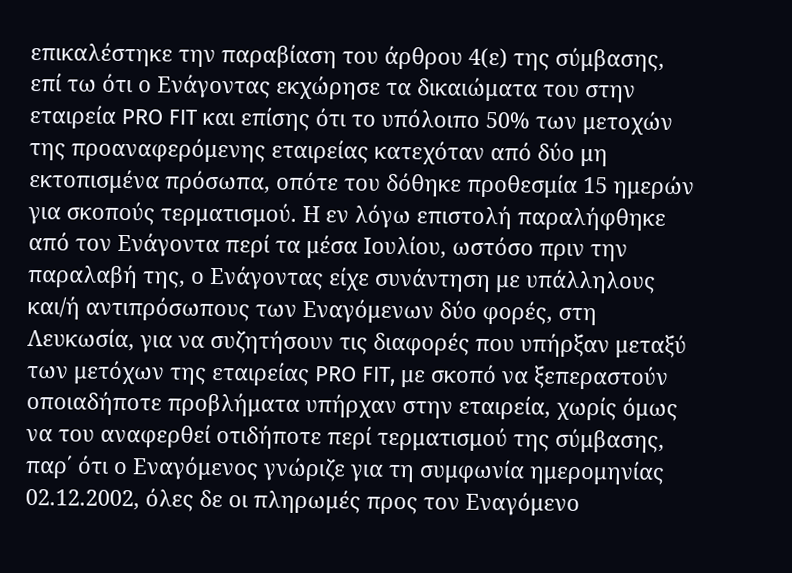επικαλέστηκε την παραβίαση του άρθρου 4(ε) της σύμβασης, επί τω ότι ο Ενάγοντας εκχώρησε τα δικαιώματα του στην εταιρεία PRO FIT και επίσης ότι το υπόλοιπο 50% των μετοχών της προαναφερόμενης εταιρείας κατεχόταν από δύο μη εκτοπισμένα πρόσωπα, οπότε του δόθηκε προθεσμία 15 ημερών για σκοπούς τερματισμού. Η εν λόγω επιστολή παραλήφθηκε από τον Ενάγοντα περί τα μέσα Ιουλίου, ωστόσο πριν την παραλαβή της, ο Ενάγοντας είχε συνάντηση με υπάλληλους και/ή αντιπρόσωπους των Εναγόμενων δύο φορές, στη Λευκωσία, για να συζητήσουν τις διαφορές που υπήρξαν μεταξύ των μετόχων της εταιρείας PRO FIT, με σκοπό να ξεπεραστούν οποιαδήποτε προβλήματα υπήρχαν στην εταιρεία, χωρίς όμως να του αναφερθεί οτιδήποτε περί τερματισμού της σύμβασης, παρ΄ ότι ο Εναγόμενος γνώριζε για τη συμφωνία ημερομηνίας 02.12.2002, όλες δε οι πληρωμές προς τον Εναγόμενο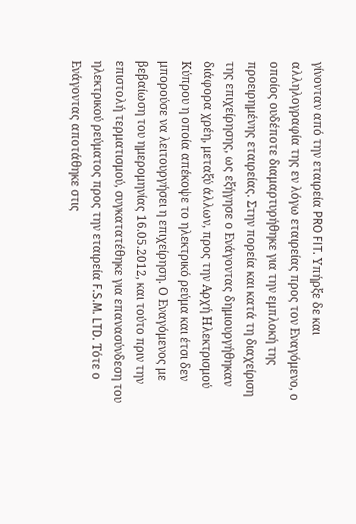γίνονταν από την εταιρεία PRO FIT. Υπήρξε δε και αλληλογραφία της εν λόγω εταιρείας προς τον Εναγόμενο, ο οποίος ουδέποτε διαμαρτυρήθηκε για την εμπλοκή της προειρημένης εταιρείας. Στην πορεία και κατά τη διαχείριση της επιχείρησης, ως εξήγησε ο Ενάγοντας δημιουργήθηκαν διάφορα χρέη, μεταξύ άλλων, προς την Αρχή Ηλεκτρισμού Κύπρου η οποία απέκοψε το ηλεκτρικό ρεύμα και έτσι δεν μπορούσε να λειτουργήσει η επιχείρηση. Ο Εναγόμενος με βεβαίωση του ημερομηνίας 16.05.2012, και τούτο πριν την επιστολή τερματισμού, συγκατατέθηκε για επανασύνδεση του ηλεκτρικού ρεύματος προς την εταιρεία F.S.M. LTD. Τότε ο Ενάγοντας αποτάθηκε στις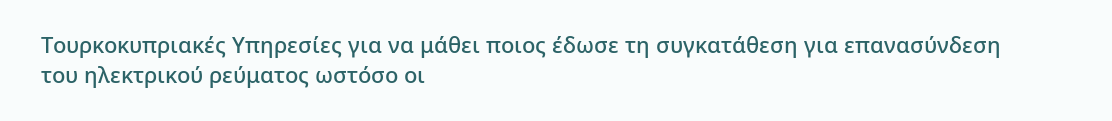Τουρκοκυπριακές Υπηρεσίες για να μάθει ποιος έδωσε τη συγκατάθεση για επανασύνδεση του ηλεκτρικού ρεύματος ωστόσο οι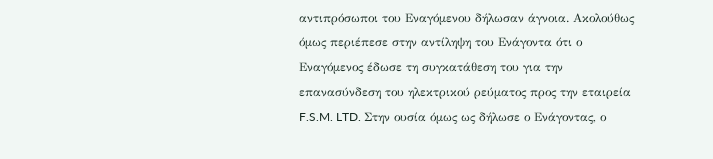αντιπρόσωποι του Εναγόμενου δήλωσαν άγνοια. Ακολούθως όμως περιέπεσε στην αντίληψη του Ενάγοντα ότι ο Εναγόμενος έδωσε τη συγκατάθεση του για την επανασύνδεση του ηλεκτρικού ρεύματος προς την εταιρεία F.S.M. LTD. Στην ουσία όμως ως δήλωσε ο Ενάγοντας, ο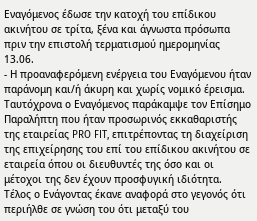Εναγόμενος έδωσε την κατοχή του επίδικου ακινήτου σε τρίτα, ξένα και άγνωστα πρόσωπα πριν την επιστολή τερματισμού ημερομηνίας 13.06.
- Η προαναφερόμενη ενέργεια του Εναγόμενου ήταν παράνομη και/ή άκυρη και χωρίς νομικό έρεισμα. Ταυτόχρονα ο Εναγόμενος παράκαμψε τον Επίσημο Παραλήπτη που ήταν προσωρινός εκκαθαριστής της εταιρείας PRO FIT, επιτρέποντας τη διαχείριση της επιχείρησης του επί του επίδικου ακινήτου σε εταιρεία όπου οι διευθυντές της όσο και οι μέτοχοι της δεν έχουν προσφυγική ιδιότητα. Τέλος ο Ενάγοντας έκανε αναφορά στο γεγονός ότι περιήλθε σε γνώση του ότι μεταξύ του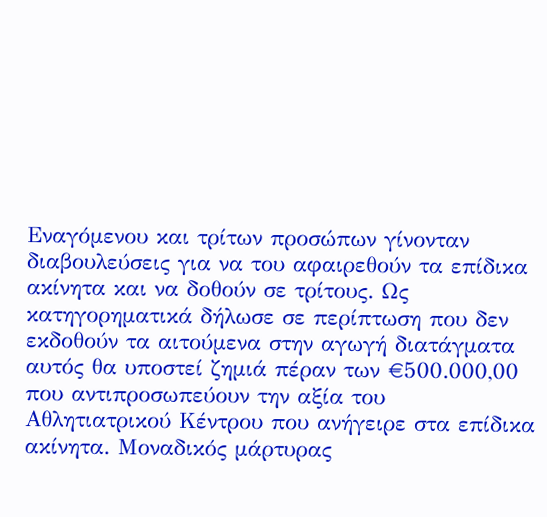Εναγόμενου και τρίτων προσώπων γίνονταν διαβουλεύσεις για να του αφαιρεθούν τα επίδικα ακίνητα και να δοθούν σε τρίτους. Ως κατηγορηματικά δήλωσε σε περίπτωση που δεν εκδοθούν τα αιτούμενα στην αγωγή διατάγματα αυτός θα υποστεί ζημιά πέραν των €500.000,00 που αντιπροσωπεύουν την αξία του Αθλητιατρικού Κέντρου που ανήγειρε στα επίδικα ακίνητα. Μοναδικός μάρτυρας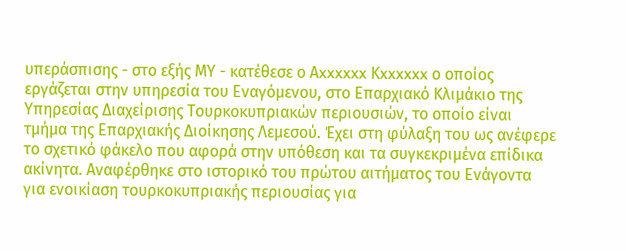υπεράσπισης - στο εξής ΜΥ - κατέθεσε ο Αxxxxxx Κxxxxxx ο οποίος εργάζεται στην υπηρεσία του Εναγόμενου, στο Επαρχιακό Κλιμάκιο της Υπηρεσίας Διαχείρισης Τουρκοκυπριακών περιουσιών, το οποίο είναι τμήμα της Επαρχιακής Διοίκησης Λεμεσού. Έχει στη φύλαξη του ως ανέφερε το σχετικό φάκελο που αφορά στην υπόθεση και τα συγκεκριμένα επίδικα ακίνητα. Αναφέρθηκε στο ιστορικό του πρώτου αιτήματος του Ενάγοντα για ενοικίαση τουρκοκυπριακής περιουσίας για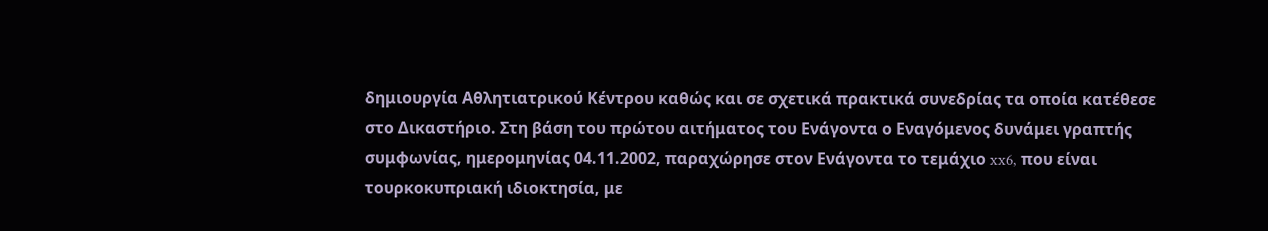δημιουργία Αθλητιατρικού Κέντρου καθώς και σε σχετικά πρακτικά συνεδρίας τα οποία κατέθεσε στο Δικαστήριο. Στη βάση του πρώτου αιτήματος του Ενάγοντα ο Εναγόμενος δυνάμει γραπτής συμφωνίας, ημερομηνίας 04.11.2002, παραχώρησε στον Ενάγοντα το τεμάχιο xx6, που είναι τουρκοκυπριακή ιδιοκτησία, με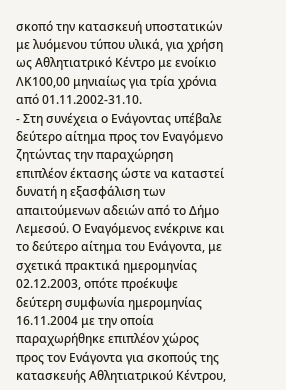σκοπό την κατασκευή υποστατικών με λυόμενου τύπου υλικά, για χρήση ως Αθλητιατρικό Κέντρο με ενοίκιο ΛΚ100,00 μηνιαίως για τρία χρόνια από 01.11.2002-31.10.
- Στη συνέχεια ο Ενάγοντας υπέβαλε δεύτερο αίτημα προς τον Εναγόμενο ζητώντας την παραχώρηση επιπλέον έκτασης ώστε να καταστεί δυνατή η εξασφάλιση των απαιτούμενων αδειών από το Δήμο Λεμεσού. Ο Εναγόμενος ενέκρινε και το δεύτερο αίτημα του Ενάγοντα, με σχετικά πρακτικά ημερομηνίας 02.12.2003, οπότε προέκυψε δεύτερη συμφωνία ημερομηνίας 16.11.2004 με την οποία παραχωρήθηκε επιπλέον χώρος προς τον Ενάγοντα για σκοπούς της κατασκευής Αθλητιατρικού Κέντρου,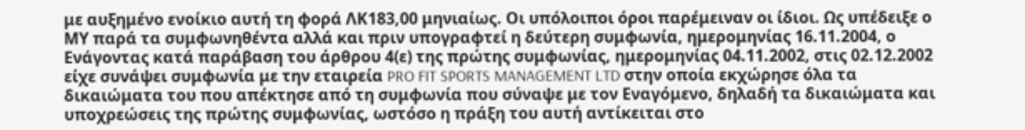με αυξημένο ενοίκιο αυτή τη φορά ΛΚ183,00 μηνιαίως. Οι υπόλοιποι όροι παρέμειναν οι ίδιοι. Ως υπέδειξε ο ΜΥ παρά τα συμφωνηθέντα αλλά και πριν υπογραφτεί η δεύτερη συμφωνία, ημερομηνίας 16.11.2004, ο Ενάγοντας κατά παράβαση του άρθρου 4(ε) της πρώτης συμφωνίας, ημερομηνίας 04.11.2002, στις 02.12.2002 είχε συνάψει συμφωνία με την εταιρεία PRO FIT SPORTS MANAGEMENT LTD στην οποία εκχώρησε όλα τα δικαιώματα του που απέκτησε από τη συμφωνία που σύναψε με τον Εναγόμενο, δηλαδή τα δικαιώματα και υποχρεώσεις της πρώτης συμφωνίας, ωστόσο η πράξη του αυτή αντίκειται στο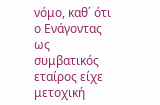νόμο, καθ΄ ότι ο Ενάγοντας ως συμβατικός εταίρος είχε μετοχική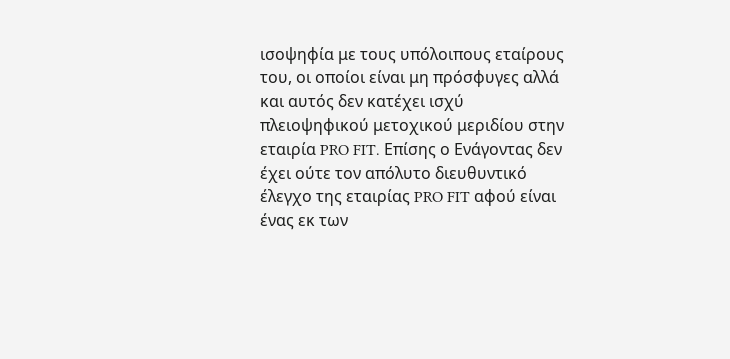ισοψηφία με τους υπόλοιπους εταίρους του, οι οποίοι είναι μη πρόσφυγες αλλά και αυτός δεν κατέχει ισχύ πλειοψηφικού μετοχικού μεριδίου στην εταιρία PRO FIT. Επίσης ο Ενάγοντας δεν έχει ούτε τον απόλυτο διευθυντικό έλεγχο της εταιρίας PRO FIT αφού είναι ένας εκ των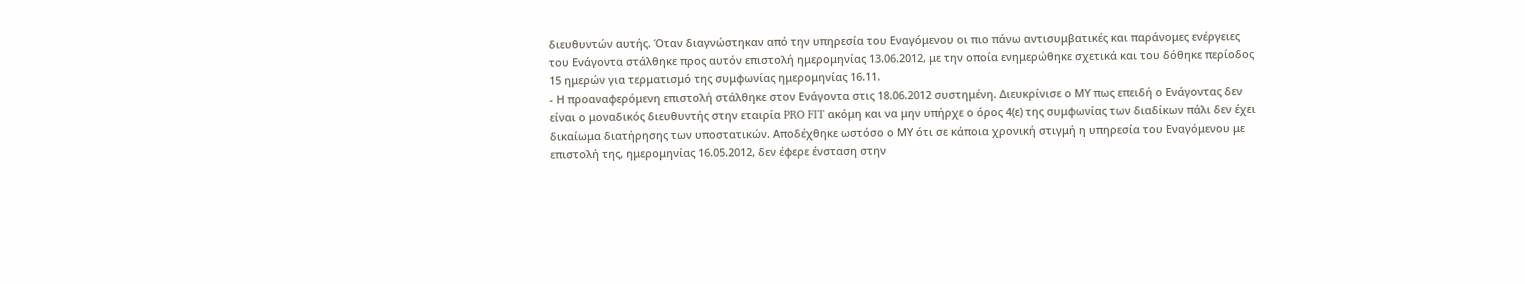διευθυντών αυτής. Όταν διαγνώστηκαν από την υπηρεσία του Εναγόμενου οι πιο πάνω αντισυμβατικές και παράνομες ενέργειες του Ενάγοντα στάλθηκε προς αυτόν επιστολή ημερομηνίας 13.06.2012, με την οποία ενημερώθηκε σχετικά και του δόθηκε περίοδος 15 ημερών για τερματισμό της συμφωνίας ημερομηνίας 16.11.
- Η προαναφερόμενη επιστολή στάλθηκε στον Ενάγοντα στις 18.06.2012 συστημένη. Διευκρίνισε ο ΜΥ πως επειδή ο Ενάγοντας δεν είναι ο μοναδικός διευθυντής στην εταιρία PRO FIT ακόμη και να μην υπήρχε ο όρος 4(ε) της συμφωνίας των διαδίκων πάλι δεν έχει δικαίωμα διατήρησης των υποστατικών. Αποδέχθηκε ωστόσο ο ΜΥ ότι σε κάποια χρονική στιγμή η υπηρεσία του Εναγόμενου με επιστολή της, ημερομηνίας 16.05.2012, δεν έφερε ένσταση στην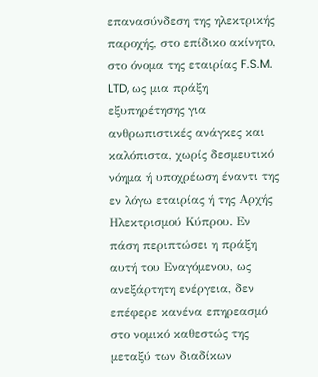επανασύνδεση της ηλεκτρικής παροχής, στο επίδικο ακίνητο, στο όνομα της εταιρίας F.S.M. LTD, ως μια πράξη εξυπηρέτησης για ανθρωπιστικές ανάγκες και καλόπιστα, χωρίς δεσμευτικό νόημα ή υποχρέωση έναντι της εν λόγω εταιρίας ή της Αρχής Ηλεκτρισμού Κύπρου. Εν πάση περιπτώσει η πράξη αυτή του Εναγόμενου, ως ανεξάρτητη ενέργεια, δεν επέφερε κανένα επηρεασμό στο νομικό καθεστώς της μεταξύ των διαδίκων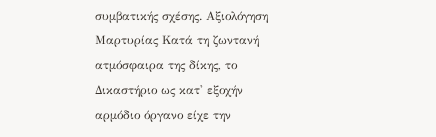συμβατικής σχέσης. Αξιολόγηση Μαρτυρίας Κατά τη ζωντανή ατμόσφαιρα της δίκης, το Δικαστήριο ως κατ' εξοχήν αρμόδιο όργανο είχε την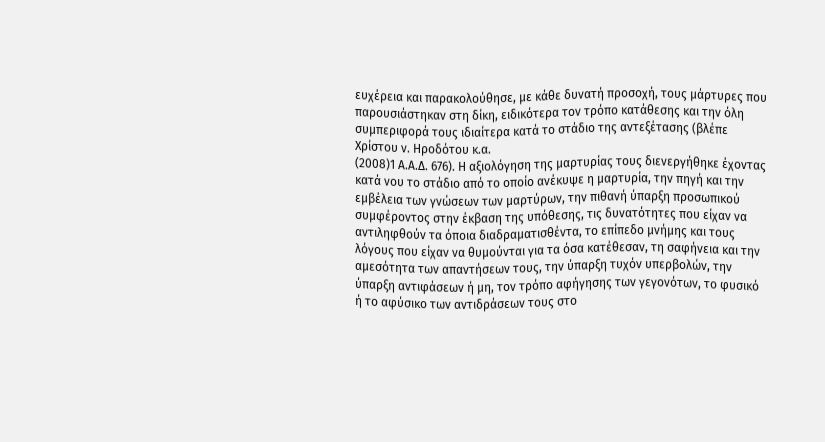ευχέρεια και παρακολούθησε, με κάθε δυνατή προσοχή, τους μάρτυρες που παρουσιάστηκαν στη δίκη, ειδικότερα τον τρόπο κατάθεσης και την όλη συμπεριφορά τους ιδιαίτερα κατά το στάδιο της αντεξέτασης (βλέπε Χρίστου ν. Ηροδότου κ.α.
(2008)1 Α.Α.Δ. 676). Η αξιολόγηση της μαρτυρίας τους διενεργήθηκε έχοντας κατά νου το στάδιο από το οποίο ανέκυψε η μαρτυρία, την πηγή και την εμβέλεια των γνώσεων των μαρτύρων, την πιθανή ύπαρξη προσωπικού συμφέροντος στην έκβαση της υπόθεσης, τις δυνατότητες που είχαν να αντιληφθούν τα όποια διαδραματισθέντα, το επίπεδο μνήμης και τους λόγους που είχαν να θυμούνται για τα όσα κατέθεσαν, τη σαφήνεια και την αμεσότητα των απαντήσεων τους, την ύπαρξη τυχόν υπερβολών, την ύπαρξη αντιφάσεων ή μη, τον τρόπο αφήγησης των γεγονότων, το φυσικό ή το αφύσικο των αντιδράσεων τους στο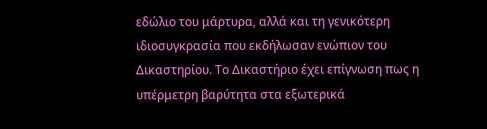εδώλιο του μάρτυρα, αλλά και τη γενικότερη ιδιοσυγκρασία που εκδήλωσαν ενώπιον του Δικαστηρίου. Το Δικαστήριο έχει επίγνωση πως η υπέρμετρη βαρύτητα στα εξωτερικά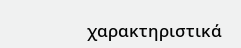χαρακτηριστικά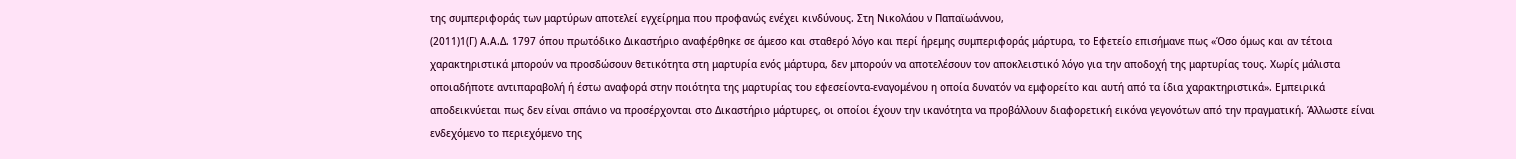της συμπεριφοράς των μαρτύρων αποτελεί εγχείρημα που προφανώς ενέχει κινδύνους. Στη Νικολάου ν Παπαϊωάννου,
(2011)1(Γ) Α.Α.Δ. 1797 όπου πρωτόδικο Δικαστήριο αναφέρθηκε σε άμεσο και σταθερό λόγο και περί ήρεμης συμπεριφοράς μάρτυρα, το Εφετείο επισήμανε πως «Όσο όμως και αν τέτοια χαρακτηριστικά μπορούν να προσδώσουν θετικότητα στη μαρτυρία ενός μάρτυρα, δεν μπορούν να αποτελέσουν τον αποκλειστικό λόγο για την αποδοχή της μαρτυρίας τους. Χωρίς μάλιστα οποιαδήποτε αντιπαραβολή ή έστω αναφορά στην ποιότητα της μαρτυρίας του εφεσείοντα-εναγομένου η οποία δυνατόν να εμφορείτο και αυτή από τα ίδια χαρακτηριστικά». Εμπειρικά αποδεικνύεται πως δεν είναι σπάνιο να προσέρχονται στο Δικαστήριο μάρτυρες, οι οποίοι έχουν την ικανότητα να προβάλλουν διαφορετική εικόνα γεγονότων από την πραγματική. Άλλωστε είναι ενδεχόμενο το περιεχόμενο της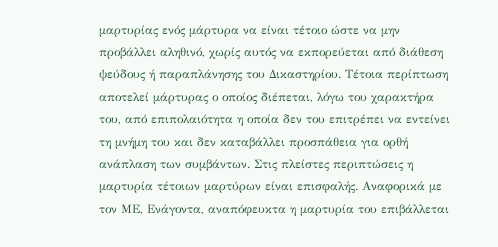μαρτυρίας ενός μάρτυρα να είναι τέτοιο ώστε να μην προβάλλει αληθινό, χωρίς αυτός να εκπορεύεται από διάθεση ψεύδους ή παραπλάνησης του Δικαστηρίου. Τέτοια περίπτωση αποτελεί μάρτυρας ο οποίος διέπεται, λόγω του χαρακτήρα του, από επιπολαιότητα η οποία δεν του επιτρέπει να εντείνει τη μνήμη του και δεν καταβάλλει προσπάθεια για ορθή ανάπλαση των συμβάντων. Στις πλείστες περιπτώσεις η μαρτυρία τέτοιων μαρτύρων είναι επισφαλής. Αναφορικά με τον ΜΕ, Ενάγοντα, αναπόφευκτα η μαρτυρία του επιβάλλεται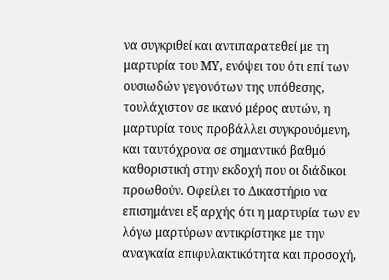να συγκριθεί και αντιπαρατεθεί με τη μαρτυρία του ΜΥ, ενόψει του ότι επί των ουσιωδών γεγονότων της υπόθεσης, τουλάχιστον σε ικανό μέρος αυτών, η μαρτυρία τους προβάλλει συγκρουόμενη, και ταυτόχρονα σε σημαντικό βαθμό καθοριστική στην εκδοχή που οι διάδικοι προωθούν. Οφείλει το Δικαστήριο να επισημάνει εξ αρχής ότι η μαρτυρία των εν λόγω μαρτύρων αντικρίστηκε με την αναγκαία επιφυλακτικότητα και προσοχή,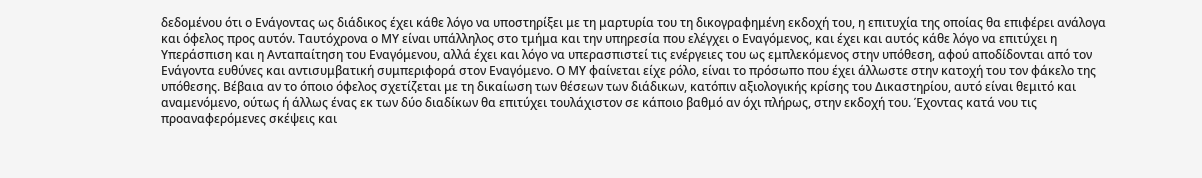δεδομένου ότι ο Ενάγοντας ως διάδικος έχει κάθε λόγο να υποστηρίξει με τη μαρτυρία του τη δικογραφημένη εκδοχή του, η επιτυχία της οποίας θα επιφέρει ανάλογα και όφελος προς αυτόν. Ταυτόχρονα ο ΜΥ είναι υπάλληλος στο τμήμα και την υπηρεσία που ελέγχει ο Εναγόμενος, και έχει και αυτός κάθε λόγο να επιτύχει η Υπεράσπιση και η Ανταπαίτηση του Εναγόμενου, αλλά έχει και λόγο να υπερασπιστεί τις ενέργειες του ως εμπλεκόμενος στην υπόθεση, αφού αποδίδονται από τον Ενάγοντα ευθύνες και αντισυμβατική συμπεριφορά στον Εναγόμενο. Ο ΜΥ φαίνεται είχε ρόλο, είναι το πρόσωπο που έχει άλλωστε στην κατοχή του τον φάκελο της υπόθεσης. Βέβαια αν το όποιο όφελος σχετίζεται με τη δικαίωση των θέσεων των διάδικων, κατόπιν αξιολογικής κρίσης του Δικαστηρίου, αυτό είναι θεμιτό και αναμενόμενο, ούτως ή άλλως ένας εκ των δύο διαδίκων θα επιτύχει τουλάχιστον σε κάποιο βαθμό αν όχι πλήρως, στην εκδοχή του. Έχοντας κατά νου τις προαναφερόμενες σκέψεις και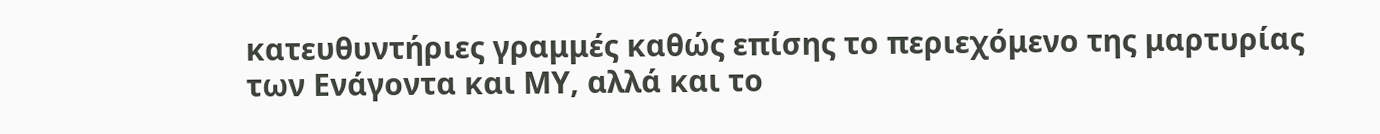κατευθυντήριες γραμμές καθώς επίσης το περιεχόμενο της μαρτυρίας των Ενάγοντα και ΜΥ, αλλά και το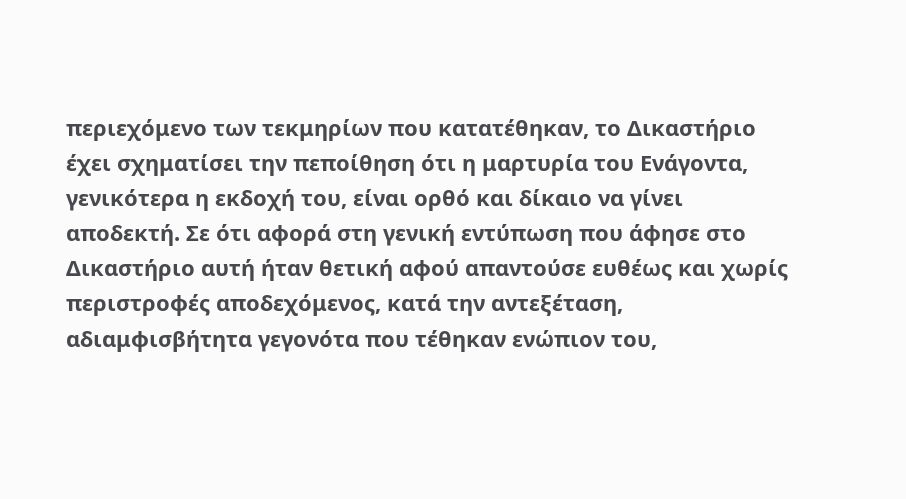περιεχόμενο των τεκμηρίων που κατατέθηκαν, το Δικαστήριο έχει σχηματίσει την πεποίθηση ότι η μαρτυρία του Ενάγοντα, γενικότερα η εκδοχή του, είναι ορθό και δίκαιο να γίνει αποδεκτή. Σε ότι αφορά στη γενική εντύπωση που άφησε στο Δικαστήριο αυτή ήταν θετική αφού απαντούσε ευθέως και χωρίς περιστροφές αποδεχόμενος, κατά την αντεξέταση, αδιαμφισβήτητα γεγονότα που τέθηκαν ενώπιον του,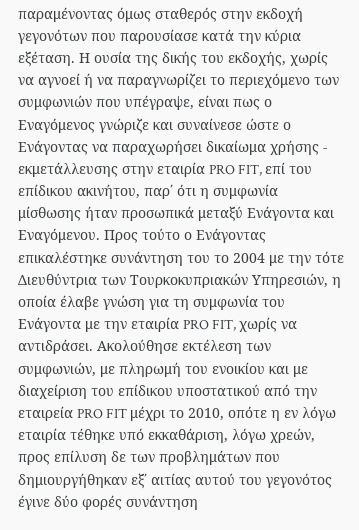παραμένοντας όμως σταθερός στην εκδοχή γεγονότων που παρουσίασε κατά την κύρια εξέταση. Η ουσία της δικής του εκδοχής, χωρίς να αγνοεί ή να παραγνωρίζει το περιεχόμενο των συμφωνιών που υπέγραψε, είναι πως ο Εναγόμενος γνώριζε και συναίνεσε ώστε ο Ενάγοντας να παραχωρήσει δικαίωμα χρήσης - εκμετάλλευσης στην εταιρία PRO FIT, επί του επίδικου ακινήτου, παρ΄ ότι η συμφωνία μίσθωσης ήταν προσωπικά μεταξύ Ενάγοντα και Εναγόμενου. Προς τούτο ο Ενάγοντας επικαλέστηκε συνάντηση του το 2004 με την τότε Διευθύντρια των Τουρκοκυπριακών Υπηρεσιών, η οποία έλαβε γνώση για τη συμφωνία του Ενάγοντα με την εταιρία PRO FIT, χωρίς να αντιδράσει. Ακολούθησε εκτέλεση των συμφωνιών, με πληρωμή του ενοικίου και με διαχείριση του επίδικου υποστατικού από την εταιρεία PRO FIT μέχρι το 2010, οπότε η εν λόγω εταιρία τέθηκε υπό εκκαθάριση, λόγω χρεών, προς επίλυση δε των προβλημάτων που δημιουργήθηκαν εξ΄ αιτίας αυτού του γεγονότος έγινε δύο φορές συνάντηση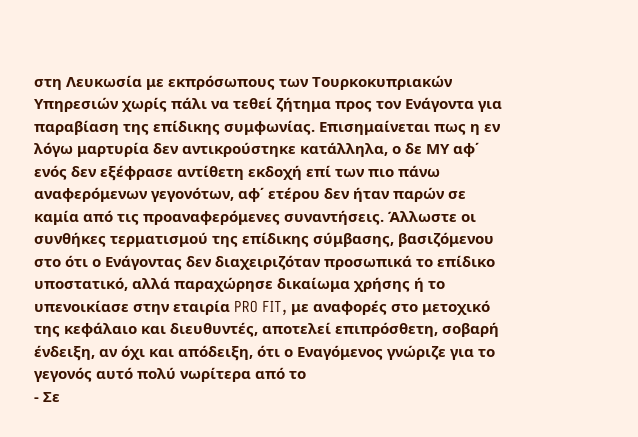στη Λευκωσία με εκπρόσωπους των Τουρκοκυπριακών Υπηρεσιών χωρίς πάλι να τεθεί ζήτημα προς τον Ενάγοντα για παραβίαση της επίδικης συμφωνίας. Επισημαίνεται πως η εν λόγω μαρτυρία δεν αντικρούστηκε κατάλληλα, ο δε ΜΥ αφ΄ ενός δεν εξέφρασε αντίθετη εκδοχή επί των πιο πάνω αναφερόμενων γεγονότων, αφ΄ ετέρου δεν ήταν παρών σε καμία από τις προαναφερόμενες συναντήσεις. Άλλωστε οι συνθήκες τερματισμού της επίδικης σύμβασης, βασιζόμενου στο ότι ο Ενάγοντας δεν διαχειριζόταν προσωπικά το επίδικο υποστατικό, αλλά παραχώρησε δικαίωμα χρήσης ή το υπενοικίασε στην εταιρία PRO FIT, με αναφορές στο μετοχικό της κεφάλαιο και διευθυντές, αποτελεί επιπρόσθετη, σοβαρή ένδειξη, αν όχι και απόδειξη, ότι ο Εναγόμενος γνώριζε για το γεγονός αυτό πολύ νωρίτερα από το
- Σε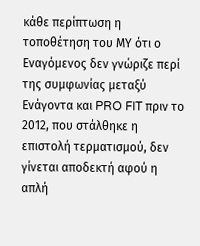κάθε περίπτωση η τοποθέτηση του ΜΥ ότι ο Εναγόμενος δεν γνώριζε περί της συμφωνίας μεταξύ Ενάγοντα και PRO FIT πριν το 2012, που στάλθηκε η επιστολή τερματισμού, δεν γίνεται αποδεκτή αφού η απλή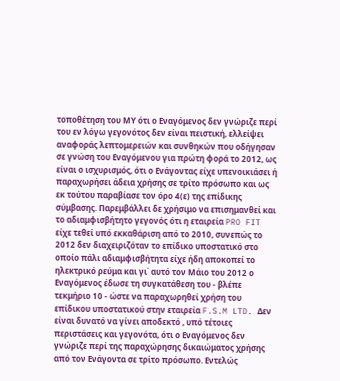τοποθέτηση του ΜΥ ότι ο Εναγόμενος δεν γνώριζε περί του εν λόγω γεγονότος δεν είναι πειστική, ελλείψει αναφοράς λεπτομερειών και συνθηκών που οδήγησαν σε γνώση του Εναγόμενου για πρώτη φορά το 2012, ως είναι ο ισχυρισμός, ότι ο Ενάγοντας είχε υπενοικιάσει ή παραχωρήσει άδεια χρήσης σε τρίτο πρόσωπο και ως εκ τούτου παραβίασε τον όρο 4(ε) της επίδικης σύμβασης. Παρεμβάλλει δε χρήσιμο να επισημανθεί και το αδιαμφισβήτητο γεγονός ότι η εταιρεία PRO FIT είχε τεθεί υπό εκκαθάριση από το 2010, συνεπώς το 2012 δεν διαχειριζόταν το επίδικο υποστατικό στο οποίο πάλι αδιαμφισβήτητα είχε ήδη αποκοπεί το ηλεκτρικό ρεύμα και γι΄ αυτό τον Μάιο του 2012 ο Εναγόμενος έδωσε τη συγκατάθεση του - βλέπε τεκμήριο 10 - ώστε να παραχωρηθεί χρήση του επίδικου υποστατικού στην εταιρεία F.S.M LTD. Δεν είναι δυνατό να γίνει αποδεκτό , υπό τέτοιες περιστάσεις και γεγονότα, ότι ο Εναγόμενος δεν γνώριζε περί της παραχώρησης δικαιώματος χρήσης από τον Ενάγοντα σε τρίτο πρόσωπο. Εντελώς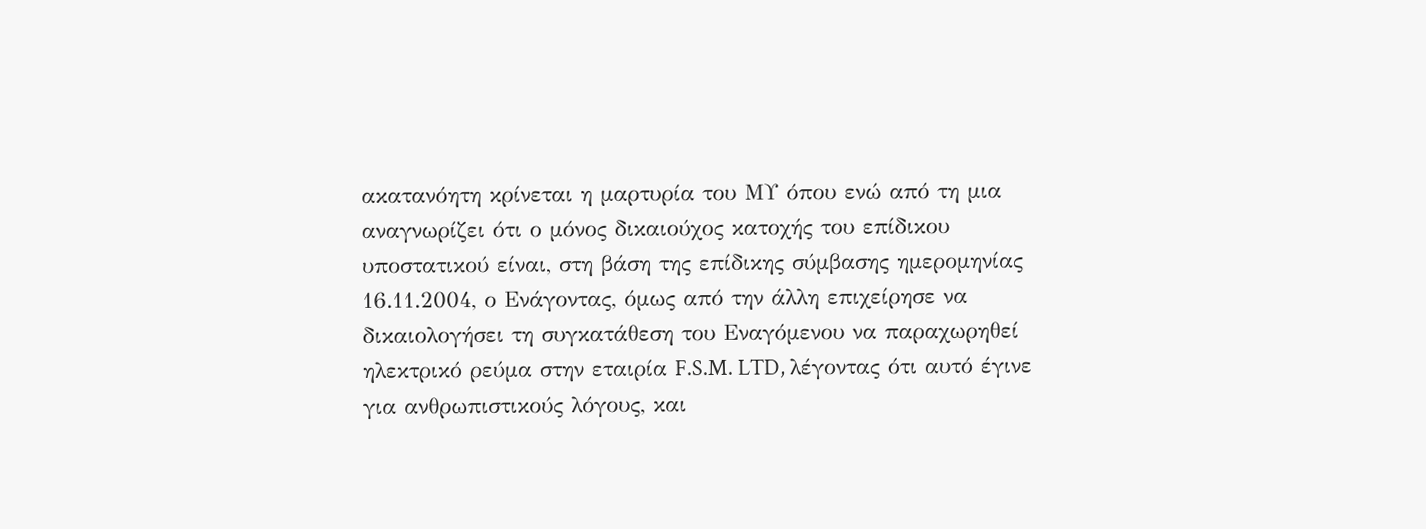ακατανόητη κρίνεται η μαρτυρία του ΜΥ όπου ενώ από τη μια αναγνωρίζει ότι ο μόνος δικαιούχος κατοχής του επίδικου υποστατικού είναι, στη βάση της επίδικης σύμβασης ημερομηνίας 16.11.2004, ο Ενάγοντας, όμως από την άλλη επιχείρησε να δικαιολογήσει τη συγκατάθεση του Εναγόμενου να παραχωρηθεί ηλεκτρικό ρεύμα στην εταιρία F.S.M. LTD, λέγοντας ότι αυτό έγινε για ανθρωπιστικούς λόγους, και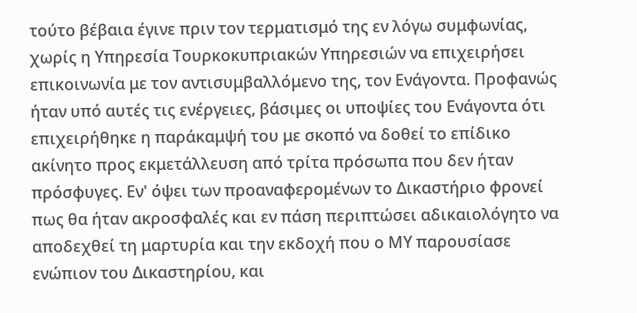τούτο βέβαια έγινε πριν τον τερματισμό της εν λόγω συμφωνίας, χωρίς η Υπηρεσία Τουρκοκυπριακών Υπηρεσιών να επιχειρήσει επικοινωνία με τον αντισυμβαλλόμενο της, τον Ενάγοντα. Προφανώς ήταν υπό αυτές τις ενέργειες, βάσιμες οι υποψίες του Ενάγοντα ότι επιχειρήθηκε η παράκαμψή του με σκοπό να δοθεί το επίδικο ακίνητο προς εκμετάλλευση από τρίτα πρόσωπα που δεν ήταν πρόσφυγες. Εν' όψει των προαναφερομένων το Δικαστήριο φρονεί πως θα ήταν ακροσφαλές και εν πάση περιπτώσει αδικαιολόγητο να αποδεχθεί τη μαρτυρία και την εκδοχή που ο ΜΥ παρουσίασε ενώπιον του Δικαστηρίου, και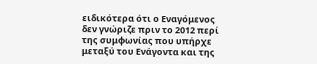ειδικότερα ότι ο Εναγόμενος δεν γνώριζε πριν το 2012 περί της συμφωνίας που υπήρχε μεταξύ του Ενάγοντα και της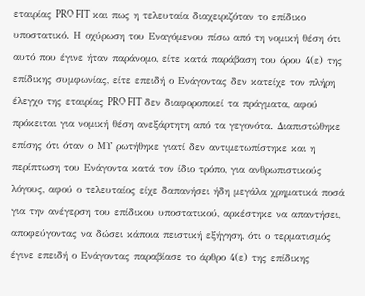εταιρίας PRO FIT και πως η τελευταία διαχειριζόταν το επίδικο υποστατικό. Η οχύρωση του Εναγόμενου πίσω από τη νομική θέση ότι αυτό που έγινε ήταν παράνομο, είτε κατά παράβαση του όρου 4(ε) της επίδικης συμφωνίας, είτε επειδή ο Ενάγοντας δεν κατείχε τον πλήρη έλεγχο της εταιρίας PRO FIT δεν διαφοροποιεί τα πράγματα, αφού πρόκειται για νομική θέση ανεξάρτητη από τα γεγονότα. Διαπιστώθηκε επίσης ότι όταν ο ΜΥ ρωτήθηκε γιατί δεν αντιμετωπίστηκε και η περίπτωση του Ενάγοντα κατά τον ίδιο τρόπο, για ανθρωπιστικούς λόγους, αφού ο τελευταίος είχε δαπανήσει ήδη μεγάλα χρηματικά ποσά για την ανέγερση του επίδικου υποστατικού, αρκέστηκε να απαντήσει, αποφεύγοντας να δώσει κάποια πειστική εξήγηση, ότι ο τερματισμός έγινε επειδή ο Ενάγοντας παραβίασε το άρθρο 4(ε) της επίδικης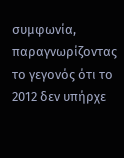συμφωνία, παραγνωρίζοντας το γεγονός ότι το 2012 δεν υπήρχε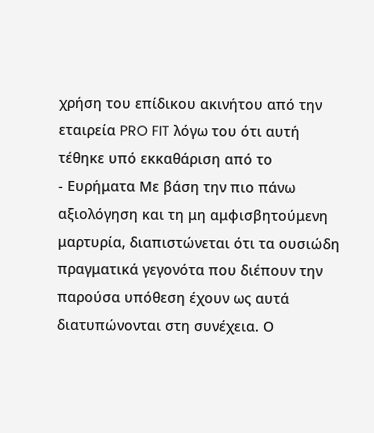χρήση του επίδικου ακινήτου από την εταιρεία PRO FIT λόγω του ότι αυτή τέθηκε υπό εκκαθάριση από το
- Ευρήματα Με βάση την πιο πάνω αξιολόγηση και τη μη αμφισβητούμενη μαρτυρία, διαπιστώνεται ότι τα ουσιώδη πραγματικά γεγονότα που διέπουν την παρούσα υπόθεση έχουν ως αυτά διατυπώνονται στη συνέχεια. Ο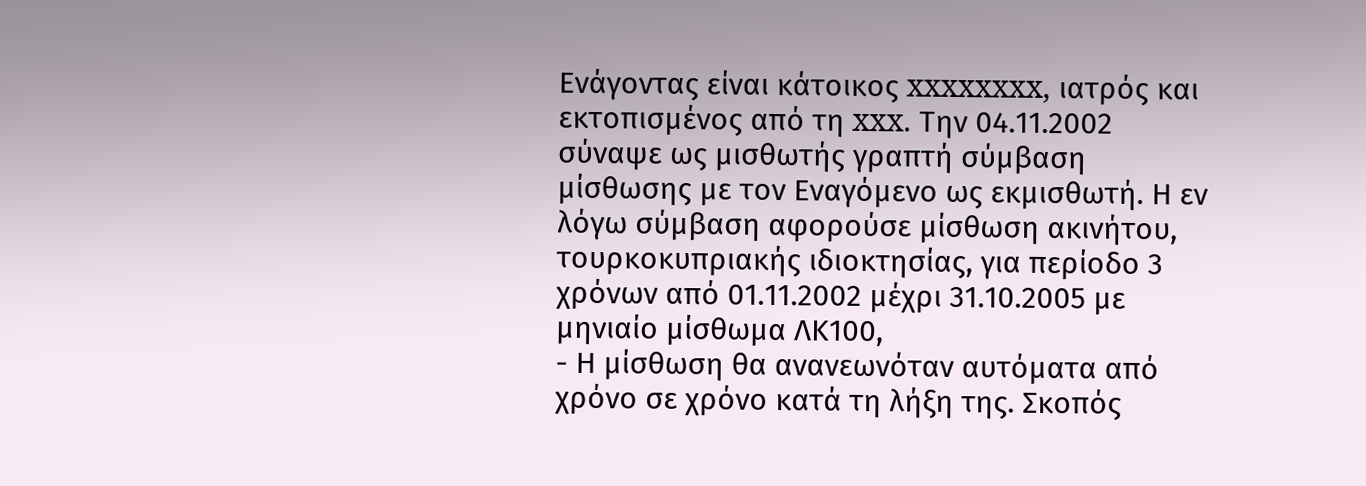Ενάγοντας είναι κάτοικος xxxxxxxx, ιατρός και εκτοπισμένος από τη xxx. Την 04.11.2002 σύναψε ως μισθωτής γραπτή σύμβαση μίσθωσης με τον Εναγόμενο ως εκμισθωτή. Η εν λόγω σύμβαση αφορούσε μίσθωση ακινήτου, τουρκοκυπριακής ιδιοκτησίας, για περίοδο 3 χρόνων από 01.11.2002 μέχρι 31.10.2005 με μηνιαίο μίσθωμα ΛΚ100,
- Η μίσθωση θα ανανεωνόταν αυτόματα από χρόνο σε χρόνο κατά τη λήξη της. Σκοπός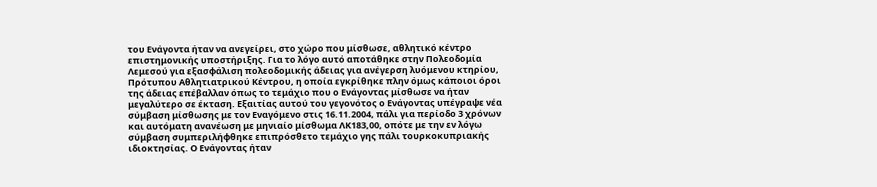του Ενάγοντα ήταν να ανεγείρει, στο χώρο που μίσθωσε, αθλητικό κέντρο επιστημονικής υποστήριξης. Για το λόγο αυτό αποτάθηκε στην Πολεοδομία Λεμεσού για εξασφάλιση πολεοδομικής άδειας για ανέγερση λυόμενου κτηρίου, Πρότυπου Αθλητιατρικού Κέντρου, η οποία εγκρίθηκε πλην όμως κάποιοι όροι της άδειας επέβαλλαν όπως το τεμάχιο που ο Ενάγοντας μίσθωσε να ήταν μεγαλύτερο σε έκταση. Εξαιτίας αυτού του γεγονότος ο Ενάγοντας υπέγραψε νέα σύμβαση μίσθωσης με τον Εναγόμενο στις 16.11.2004, πάλι για περίοδο 3 χρόνων και αυτόματη ανανέωση με μηνιαίο μίσθωμα ΛΚ183,00, οπότε με την εν λόγω σύμβαση συμπεριλήφθηκε επιπρόσθετο τεμάχιο γης πάλι τουρκοκυπριακής ιδιοκτησίας. Ο Ενάγοντας ήταν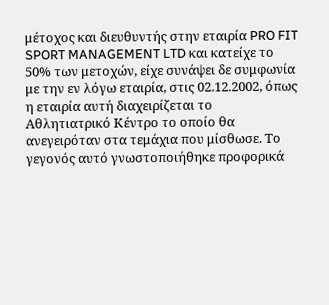μέτοχος και διευθυντής στην εταιρία PRO FIT SPORT MANAGEMENT LTD και κατείχε το 50% των μετοχών, είχε συνάψει δε συμφωνία με την εν λόγω εταιρία, στις 02.12.2002, όπως η εταιρία αυτή διαχειρίζεται το Αθλητιατρικό Κέντρο το οποίο θα ανεγειρόταν στα τεμάχια που μίσθωσε. Το γεγονός αυτό γνωστοποιήθηκε προφορικά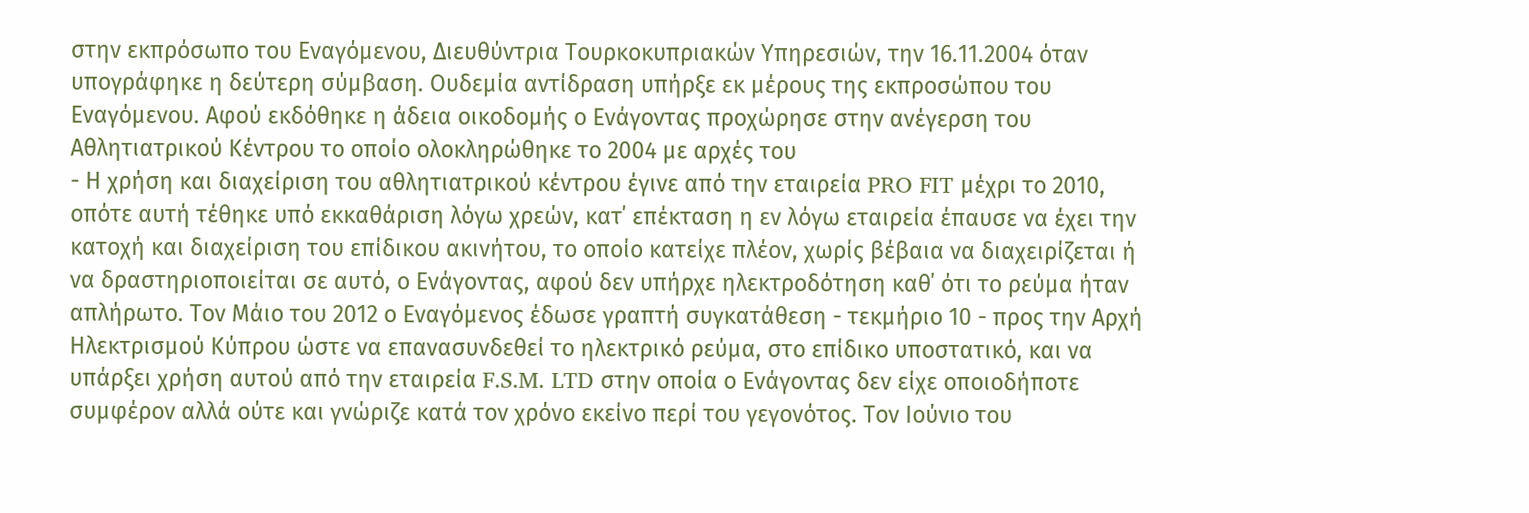στην εκπρόσωπο του Εναγόμενου, Διευθύντρια Τουρκοκυπριακών Υπηρεσιών, την 16.11.2004 όταν υπογράφηκε η δεύτερη σύμβαση. Ουδεμία αντίδραση υπήρξε εκ μέρους της εκπροσώπου του Εναγόμενου. Αφού εκδόθηκε η άδεια οικοδομής ο Ενάγοντας προχώρησε στην ανέγερση του Αθλητιατρικού Κέντρου το οποίο ολοκληρώθηκε το 2004 με αρχές του
- Η χρήση και διαχείριση του αθλητιατρικού κέντρου έγινε από την εταιρεία PRO FIT μέχρι το 2010, οπότε αυτή τέθηκε υπό εκκαθάριση λόγω χρεών, κατ΄ επέκταση η εν λόγω εταιρεία έπαυσε να έχει την κατοχή και διαχείριση του επίδικου ακινήτου, το οποίο κατείχε πλέον, χωρίς βέβαια να διαχειρίζεται ή να δραστηριοποιείται σε αυτό, ο Ενάγοντας, αφού δεν υπήρχε ηλεκτροδότηση καθ΄ ότι το ρεύμα ήταν απλήρωτο. Τον Μάιο του 2012 ο Εναγόμενος έδωσε γραπτή συγκατάθεση - τεκμήριο 10 - προς την Αρχή Ηλεκτρισμού Κύπρου ώστε να επανασυνδεθεί το ηλεκτρικό ρεύμα, στο επίδικο υποστατικό, και να υπάρξει χρήση αυτού από την εταιρεία F.S.M. LTD στην οποία ο Ενάγοντας δεν είχε οποιοδήποτε συμφέρον αλλά ούτε και γνώριζε κατά τον χρόνο εκείνο περί του γεγονότος. Τον Ιούνιο του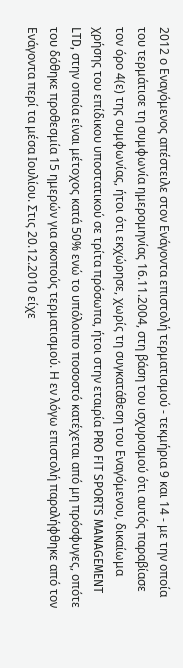2012 ο Εναγόμενος απέστειλε στον Ενάγοντα επιστολή τερματισμού - τεκμήρια 9 και 14 - με την οποία του τερμάτισε τη συμφωνία ημερομηνίας 16.11.2004, στη βάση του ισχυρισμού ότι αυτός παραβίασε τον όρο 4(ε) της συμφωνίας, ήτοι ότι εκχώρησε, χωρίς τη συγκατάθεση του Εναγόμενου, δικαίωμα χρήσης του επίδικου υποστατικού σε τρίτα πρόσωπα, ήτοι στην εταιρία PRO FIT SPORTS MANAGEMENT LTD, στην οποία είναι μέτοχος κατά 50% ενώ το υπόλοιπο ποσοστό κατέχεται από μη πρόσφυγες, οπότε του δόθηκε προθεσμία 15 ημερών για σκοπούς τερματισμού. Η εν λόγω επιστολή παραλήφθηκε από τον Ενάγοντα περί τα μέσα Ιουλίου. Στις 20.12.2010 είχε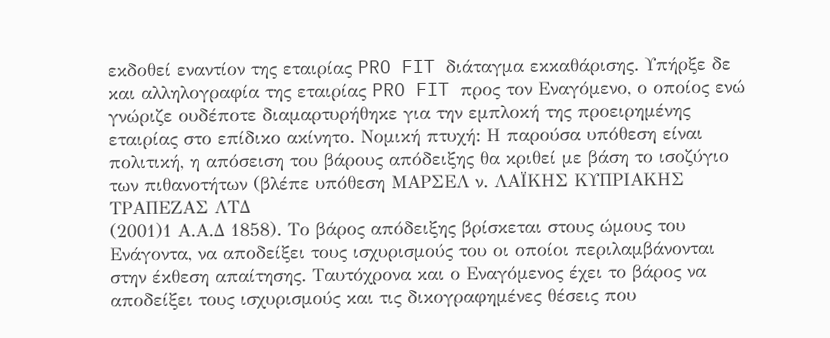εκδοθεί εναντίον της εταιρίας PRO FIT διάταγμα εκκαθάρισης. Υπήρξε δε και αλληλογραφία της εταιρίας PRO FIT προς τον Εναγόμενο, ο οποίος ενώ γνώριζε ουδέποτε διαμαρτυρήθηκε για την εμπλοκή της προειρημένης εταιρίας στο επίδικο ακίνητο. Νομική πτυχή: Η παρούσα υπόθεση είναι πολιτική, η απόσειση του βάρους απόδειξης θα κριθεί με βάση το ισοζύγιο των πιθανοτήτων (βλέπε υπόθεση ΜΑΡΣΕΛ ν. ΛΑΪΚΗΣ ΚΥΠΡΙΑΚΗΣ ΤΡΑΠΕΖΑΣ ΛΤΔ
(2001)1 Α.Α.Δ 1858). Το βάρος απόδειξης βρίσκεται στους ώμους του Ενάγοντα, να αποδείξει τους ισχυρισμούς του οι οποίοι περιλαμβάνονται στην έκθεση απαίτησης. Ταυτόχρονα και ο Εναγόμενος έχει το βάρος να αποδείξει τους ισχυρισμούς και τις δικογραφημένες θέσεις που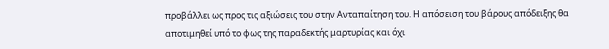προβάλλει ως προς τις αξιώσεις του στην Ανταπαίτηση του. Η απόσειση του βάρους απόδειξης θα αποτιμηθεί υπό το φως της παραδεκτής μαρτυρίας και όχι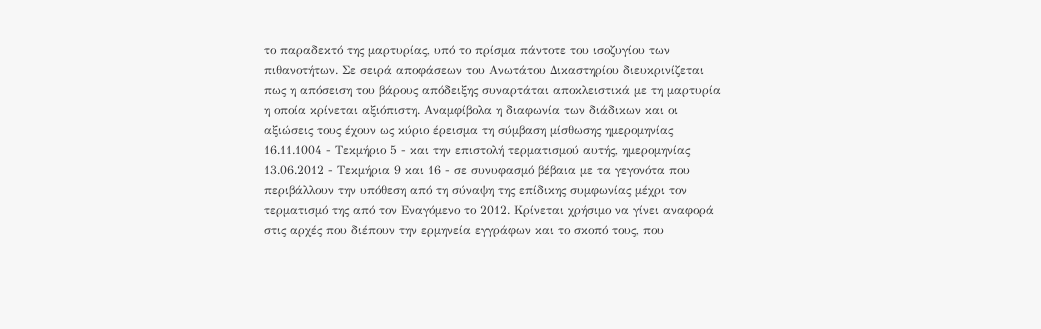το παραδεκτό της μαρτυρίας, υπό το πρίσμα πάντοτε του ισοζυγίου των πιθανοτήτων. Σε σειρά αποφάσεων του Ανωτάτου Δικαστηρίου διευκρινίζεται πως η απόσειση του βάρους απόδειξης συναρτάται αποκλειστικά με τη μαρτυρία η οποία κρίνεται αξιόπιστη. Αναμφίβολα η διαφωνία των διάδικων και οι αξιώσεις τους έχουν ως κύριο έρεισμα τη σύμβαση μίσθωσης ημερομηνίας 16.11.1004 - Τεκμήριο 5 - και την επιστολή τερματισμού αυτής, ημερομηνίας 13.06.2012 - Τεκμήρια 9 και 16 - σε συνυφασμό βέβαια με τα γεγονότα που περιβάλλουν την υπόθεση από τη σύναψη της επίδικης συμφωνίας μέχρι τον τερματισμό της από τον Εναγόμενο το 2012. Κρίνεται χρήσιμο να γίνει αναφορά στις αρχές που διέπουν την ερμηνεία εγγράφων και το σκοπό τους, που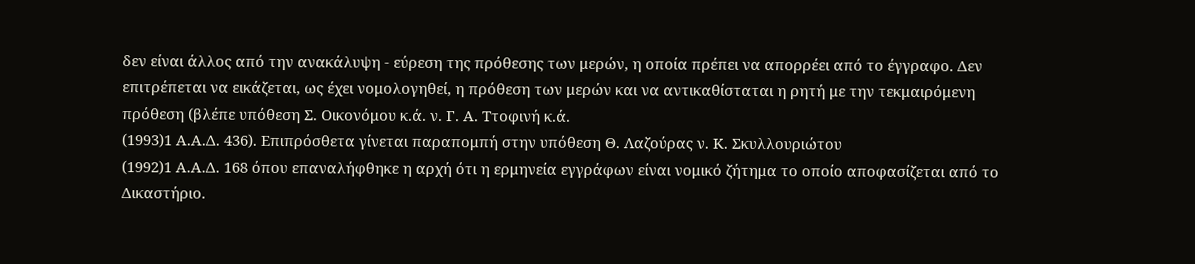δεν είναι άλλος από την ανακάλυψη - εύρεση της πρόθεσης των μερών, η οποία πρέπει να απορρέει από το έγγραφο. Δεν επιτρέπεται να εικάζεται, ως έχει νομολογηθεί, η πρόθεση των μερών και να αντικαθίσταται η ρητή με την τεκμαιρόμενη πρόθεση (βλέπε υπόθεση Σ. Οικονόμου κ.ά. ν. Γ. Α. Ττοφινή κ.ά.
(1993)1 Α.Α.Δ. 436). Επιπρόσθετα γίνεται παραπομπή στην υπόθεση Θ. Λαζούρας ν. Κ. Σκυλλουριώτου
(1992)1 Α.Α.Δ. 168 όπου επαναλήφθηκε η αρχή ότι η ερμηνεία εγγράφων είναι νομικό ζήτημα το οποίο αποφασίζεται από το Δικαστήριο.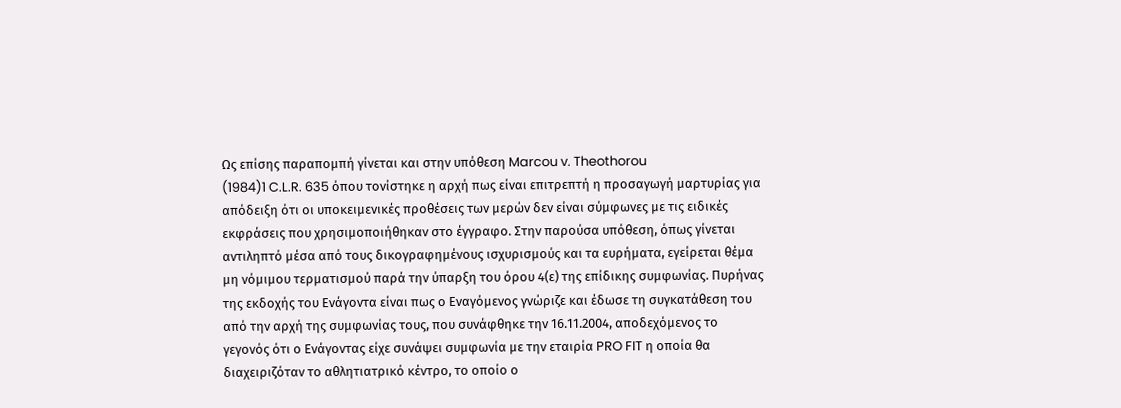Ως επίσης παραπομπή γίνεται και στην υπόθεση Marcou v. Theothorou
(1984)1 C.L.R. 635 όπου τονίστηκε η αρχή πως είναι επιτρεπτή η προσαγωγή μαρτυρίας για απόδειξη ότι οι υποκειμενικές προθέσεις των μερών δεν είναι σύμφωνες με τις ειδικές εκφράσεις που χρησιμοποιήθηκαν στο έγγραφο. Στην παρούσα υπόθεση, όπως γίνεται αντιληπτό μέσα από τους δικογραφημένους ισχυρισμούς και τα ευρήματα, εγείρεται θέμα μη νόμιμου τερματισμού παρά την ύπαρξη του όρου 4(ε) της επίδικης συμφωνίας. Πυρήνας της εκδοχής του Ενάγοντα είναι πως ο Εναγόμενος γνώριζε και έδωσε τη συγκατάθεση του από την αρχή της συμφωνίας τους, που συνάφθηκε την 16.11.2004, αποδεχόμενος το γεγονός ότι ο Ενάγοντας είχε συνάψει συμφωνία με την εταιρία PRO FIT η οποία θα διαχειριζόταν το αθλητιατρικό κέντρο, το οποίο ο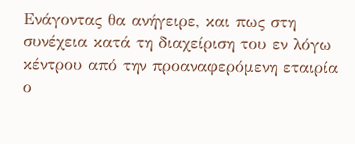Ενάγοντας θα ανήγειρε, και πως στη συνέχεια κατά τη διαχείριση του εν λόγω κέντρου από την προαναφερόμενη εταιρία ο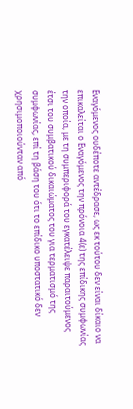Εναγόμενος ουδέποτε αντέδρασε, ως εκ τούτου δεν είναι δίκαιο να επικαλείται ο Εναγόμενος την πρόνοια 4(ε) της επίδικης συμφωνίας την οποία, με τη συμπεριφορά του εγκατέλειψε παραιτούμενος έτσι του συμβατικού δικαιώματος του για τερματισμό της συμφωνίας, επί τη βάση του ότι το επίδικο υποστατικό δεν χρησιμοποιούνταν από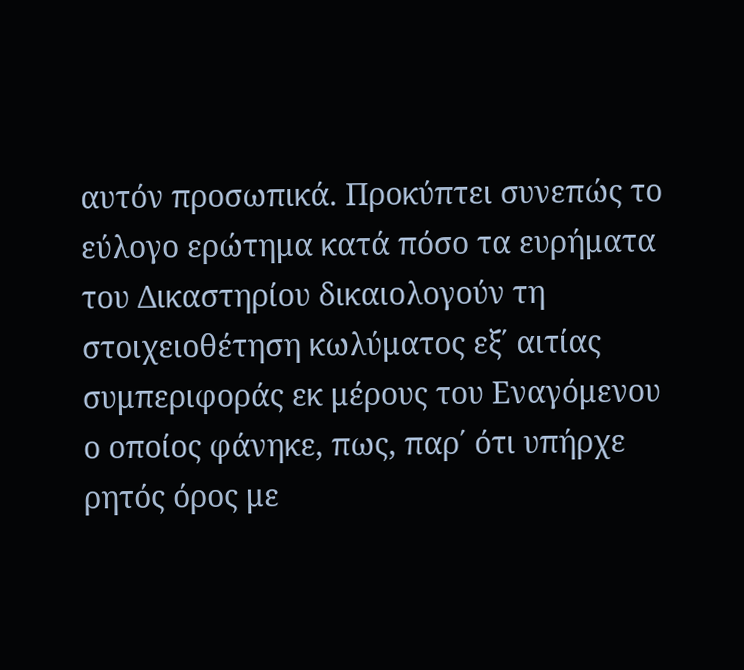αυτόν προσωπικά. Προκύπτει συνεπώς το εύλογο ερώτημα κατά πόσο τα ευρήματα του Δικαστηρίου δικαιολογούν τη στοιχειοθέτηση κωλύματος εξ΄ αιτίας συμπεριφοράς εκ μέρους του Εναγόμενου ο οποίος φάνηκε, πως, παρ΄ ότι υπήρχε ρητός όρος με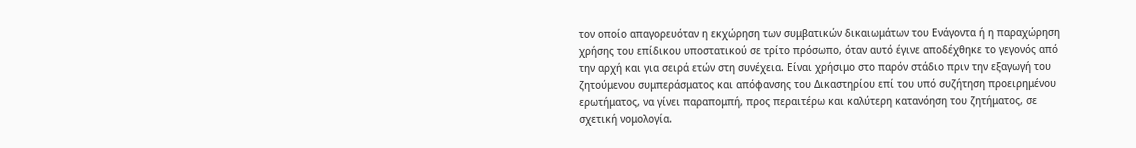τον οποίο απαγορευόταν η εκχώρηση των συμβατικών δικαιωμάτων του Ενάγοντα ή η παραχώρηση χρήσης του επίδικου υποστατικού σε τρίτο πρόσωπο, όταν αυτό έγινε αποδέχθηκε το γεγονός από την αρχή και για σειρά ετών στη συνέχεια. Είναι χρήσιμο στο παρόν στάδιο πριν την εξαγωγή του ζητούμενου συμπεράσματος και απόφανσης του Δικαστηρίου επί του υπό συζήτηση προειρημένου ερωτήματος, να γίνει παραπομπή, προς περαιτέρω και καλύτερη κατανόηση του ζητήματος, σε σχετική νομολογία.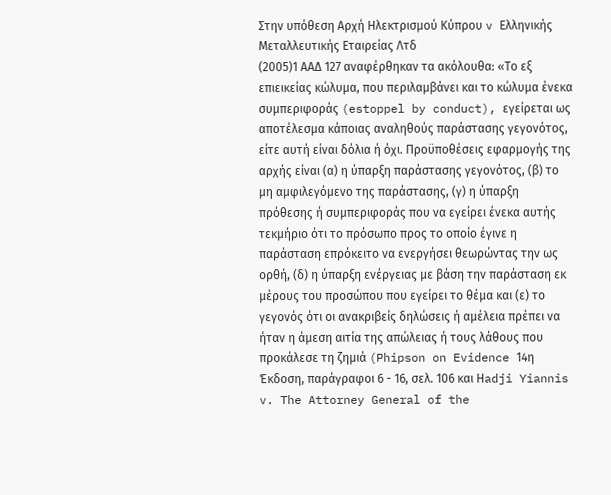Στην υπόθεση Αρχή Ηλεκτρισμού Κύπρου v Ελληνικής Μεταλλευτικής Εταιρείας Λτδ
(2005)1 ΑΑΔ 127 αναφέρθηκαν τα ακόλουθα: «Το εξ επιεικείας κώλυμα, που περιλαμβάνει και το κώλυμα ένεκα συμπεριφοράς (estoppel by conduct), εγείρεται ως αποτέλεσμα κάποιας αναληθούς παράστασης γεγονότος, είτε αυτή είναι δόλια ή όχι. Προϋποθέσεις εφαρμογής της αρχής είναι (α) η ύπαρξη παράστασης γεγονότος, (β) το μη αμφιλεγόμενο της παράστασης, (γ) η ύπαρξη πρόθεσης ή συμπεριφοράς που να εγείρει ένεκα αυτής τεκμήριο ότι το πρόσωπο προς το οποίο έγινε η παράσταση επρόκειτο να ενεργήσει θεωρώντας την ως ορθή, (δ) η ύπαρξη ενέργειας με βάση την παράσταση εκ μέρους του προσώπου που εγείρει το θέμα και (ε) το γεγονός ότι οι ανακριβείς δηλώσεις ή αμέλεια πρέπει να ήταν η άμεση αιτία της απώλειας ή τους λάθους που προκάλεσε τη ζημιά (Phipson on Evidence 14η Έκδοση, παράγραφοι 6 - 16, σελ. 106 και Ηadji Yiannis v. The Attorney General of the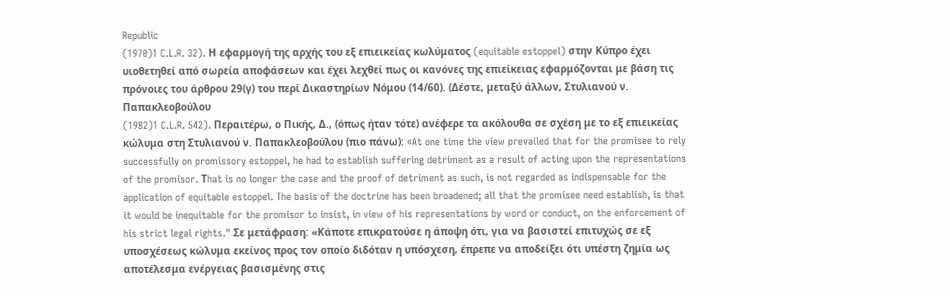Republic
(1970)1 C.L.R. 32). Η εφαρμογή της αρχής του εξ επιεικείας κωλύματος (equitable estoppel) στην Κύπρο έχει υιοθετηθεί από σωρεία αποφάσεων και έχει λεχθεί πως οι κανόνες της επιείκειας εφαρμόζονται με βάση τις πρόνοιες του άρθρου 29(γ) του περί Δικαστηρίων Νόμου (14/60). (Δέστε, μεταξύ άλλων, Στυλιανού ν. Παπακλεοβούλου
(1982)1 C.L.R. 542). Περαιτέρω, ο Πικής, Δ., (όπως ήταν τότε) ανέφερε τα ακόλουθα σε σχέση με το εξ επιεικείας κώλυμα στη Στυλιανού ν. Παπακλεοβούλου (πιο πάνω): «At one time the view prevailed that for the promisee to rely successfully on promissory estoppel, he had to establish suffering detriment as a result of acting upon the representations of the promisor. Τhat is no longer the case and the proof of detriment as such, is not regarded as indispensable for the application of equitable estoppel. The basis of the doctrine has been broadened; all that the promisee need establish, is that it would be inequitable for the promisor to insist, in view of his representations by word or conduct, on the enforcement of his strict legal rights." Σε μετάφραση: «Κάποτε επικρατούσε η άποψη ότι, για να βασιστεί επιτυχώς σε εξ υποσχέσεως κώλυμα εκείνος προς τον οποίο διδόταν η υπόσχεση, έπρεπε να αποδείξει ότι υπέστη ζημία ως αποτέλεσμα ενέργειας βασισμένης στις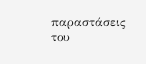παραστάσεις του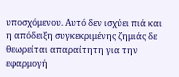υποσχόμενου. Αυτό δεν ισχύει πιά και η απόδειξη συγκεκριμένης ζημιάς δε θεωρείται απαραίτητη για την εφαρμογή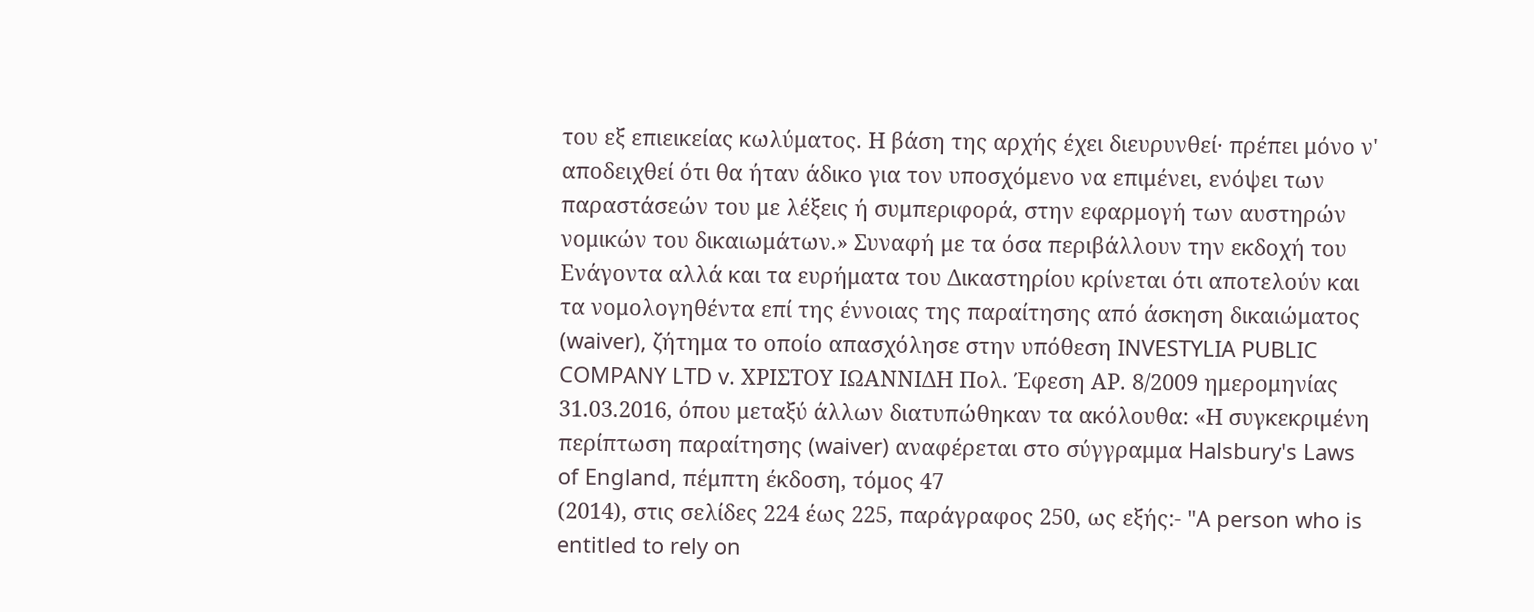του εξ επιεικείας κωλύματος. Η βάση της αρχής έχει διευρυνθεί· πρέπει μόνο ν' αποδειχθεί ότι θα ήταν άδικο για τον υποσχόμενο να επιμένει, ενόψει των παραστάσεών του με λέξεις ή συμπεριφορά, στην εφαρμογή των αυστηρών νομικών του δικαιωμάτων.» Συναφή με τα όσα περιβάλλουν την εκδοχή του Ενάγοντα αλλά και τα ευρήματα του Δικαστηρίου κρίνεται ότι αποτελούν και τα νομολογηθέντα επί της έννοιας της παραίτησης από άσκηση δικαιώματος (waiver), ζήτημα το οποίο απασχόλησε στην υπόθεση INVESTYLIA PUBLIC COMPANY LTD v. ΧΡΙΣΤΟΥ ΙΩΑΝΝΙΔΗ Πολ. Έφεση ΑΡ. 8/2009 ημερομηνίας 31.03.2016, όπου μεταξύ άλλων διατυπώθηκαν τα ακόλουθα: «Η συγκεκριμένη περίπτωση παραίτησης (waiver) αναφέρεται στο σύγγραμμα Halsbury's Laws of England, πέμπτη έκδοση, τόμος 47
(2014), στις σελίδες 224 έως 225, παράγραφος 250, ως εξής:- "A person who is entitled to rely on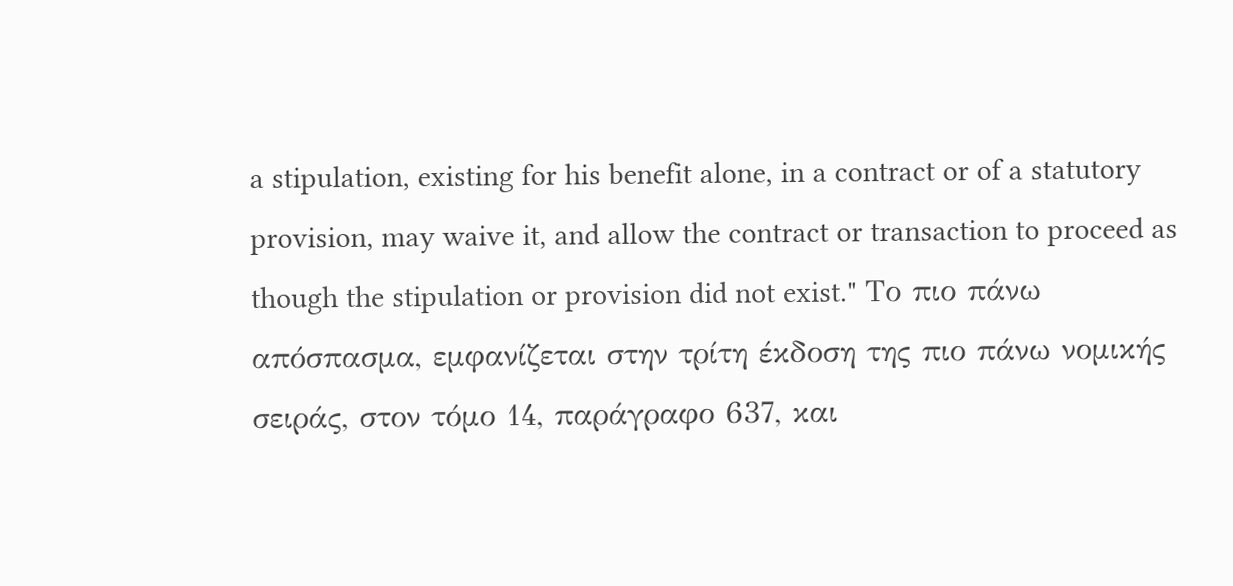a stipulation, existing for his benefit alone, in a contract or of a statutory provision, may waive it, and allow the contract or transaction to proceed as though the stipulation or provision did not exist." Το πιο πάνω απόσπασμα, εμφανίζεται στην τρίτη έκδοση της πιο πάνω νομικής σειράς, στον τόμο 14, παράγραφο 637, και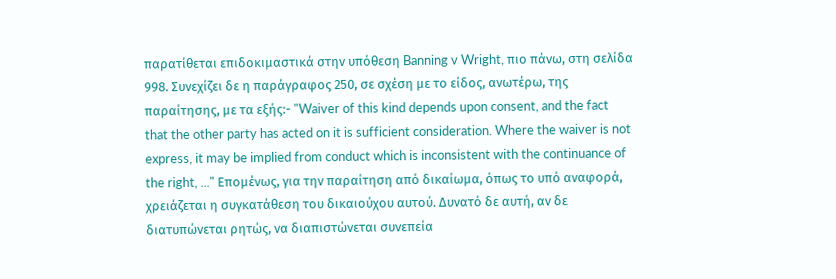παρατίθεται επιδοκιμαστικά στην υπόθεση Banning v Wright, πιο πάνω, στη σελίδα 998. Συνεχίζει δε η παράγραφος 250, σε σχέση με το είδος, ανωτέρω, της παραίτησης, με τα εξής:- "Waiver of this kind depends upon consent, and the fact that the other party has acted on it is sufficient consideration. Where the waiver is not express, it may be implied from conduct which is inconsistent with the continuance of the right, ..." Επομένως, για την παραίτηση από δικαίωμα, όπως το υπό αναφορά, χρειάζεται η συγκατάθεση του δικαιούχου αυτού. Δυνατό δε αυτή, αν δε διατυπώνεται ρητώς, να διαπιστώνεται συνεπεία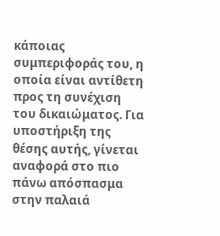κάποιας συμπεριφοράς του, η οποία είναι αντίθετη προς τη συνέχιση του δικαιώματος. Για υποστήριξη της θέσης αυτής, γίνεται αναφορά στο πιο πάνω απόσπασμα στην παλαιά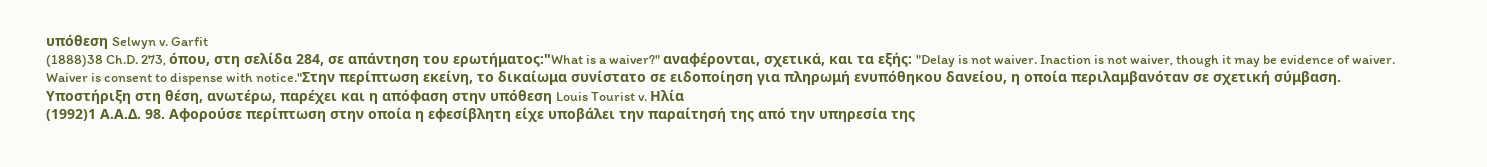υπόθεση Selwyn v. Garfit
(1888)38 Ch.D. 273, όπου, στη σελίδα 284, σε απάντηση του ερωτήματος:"What is a waiver?" αναφέρονται, σχετικά, και τα εξής: "Delay is not waiver. Inaction is not waiver, though it may be evidence of waiver. Waiver is consent to dispense with notice."Στην περίπτωση εκείνη, το δικαίωμα συνίστατο σε ειδοποίηση για πληρωμή ενυπόθηκου δανείου, η οποία περιλαμβανόταν σε σχετική σύμβαση. Υποστήριξη στη θέση, ανωτέρω, παρέχει και η απόφαση στην υπόθεση Louis Tourist v. Ηλία
(1992)1 Α.Α.Δ. 98. Αφορούσε περίπτωση στην οποία η εφεσίβλητη είχε υποβάλει την παραίτησή της από την υπηρεσία της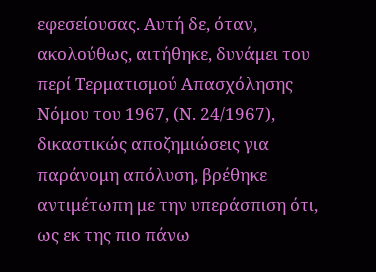εφεσείουσας. Αυτή δε, όταν, ακολούθως, αιτήθηκε, δυνάμει του περί Τερματισμού Απασχόλησης Νόμου του 1967, (Ν. 24/1967), δικαστικώς αποζημιώσεις για παράνομη απόλυση, βρέθηκε αντιμέτωπη με την υπεράσπιση ότι, ως εκ της πιο πάνω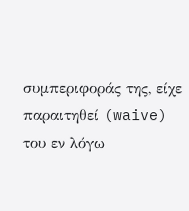συμπεριφοράς της, είχε παραιτηθεί (waive) του εν λόγω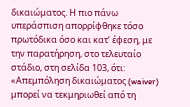δικαιώματος. Η πιο πάνω υπεράσπιση απορρίφθηκε τόσο πρωτόδικα όσο και κατʼ έφεση, με την παρατήρηση, στο τελευταίο στάδιο, στη σελίδα 103, ότι: «Απεμπόληση δικαιώματος (waiver) μπορεί να τεκμηριωθεί από τη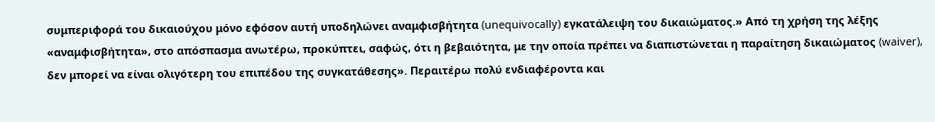συμπεριφορά του δικαιούχου μόνο εφόσον αυτή υποδηλώνει αναμφισβήτητα (unequivocally) εγκατάλειψη του δικαιώματος.» Από τη χρήση της λέξης «αναμφισβήτητα», στο απόσπασμα ανωτέρω, προκύπτει, σαφώς, ότι η βεβαιότητα, με την οποία πρέπει να διαπιστώνεται η παραίτηση δικαιώματος (waiver), δεν μπορεί να είναι ολιγότερη του επιπέδου της συγκατάθεσης». Περαιτέρω πολύ ενδιαφέροντα και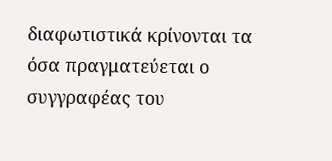διαφωτιστικά κρίνονται τα όσα πραγματεύεται ο συγγραφέας του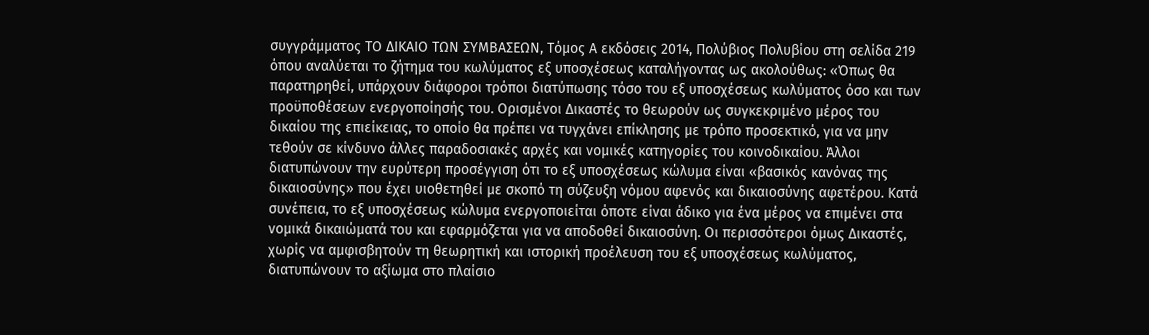συγγράμματος ΤΟ ΔΙΚΑΙΟ ΤΩΝ ΣΥΜΒΑΣΕΩΝ, Τόμος Α εκδόσεις 2014, Πολύβιος Πολυβίου στη σελίδα 219 όπου αναλύεται το ζήτημα του κωλύματος εξ υποσχέσεως καταλήγοντας ως ακολούθως: «Όπως θα παρατηρηθεί, υπάρχουν διάφοροι τρόποι διατύπωσης τόσο του εξ υποσχέσεως κωλύματος όσο και των προϋποθέσεων ενεργοποίησής του. Ορισμένοι Δικαστές το θεωρούν ως συγκεκριμένο μέρος του δικαίου της επιείκειας, το οποίο θα πρέπει να τυγχάνει επίκλησης με τρόπο προσεκτικό, για να μην τεθούν σε κίνδυνο άλλες παραδοσιακές αρχές και νομικές κατηγορίες του κοινοδικαίου. Άλλοι διατυπώνουν την ευρύτερη προσέγγιση ότι το εξ υποσχέσεως κώλυμα είναι «βασικός κανόνας της δικαιοσύνης» που έχει υιοθετηθεί με σκοπό τη σύζευξη νόμου αφενός και δικαιοσύνης αφετέρου. Κατά συνέπεια, το εξ υποσχέσεως κώλυμα ενεργοποιείται όποτε είναι άδικο για ένα μέρος να επιμένει στα νομικά δικαιώματά του και εφαρμόζεται για να αποδοθεί δικαιοσύνη. Οι περισσότεροι όμως Δικαστές, χωρίς να αμφισβητούν τη θεωρητική και ιστορική προέλευση του εξ υποσχέσεως κωλύματος, διατυπώνουν το αξίωμα στο πλαίσιο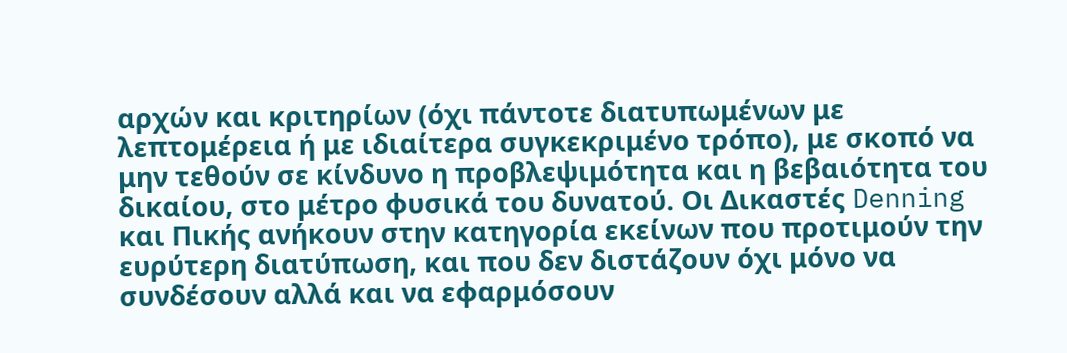αρχών και κριτηρίων (όχι πάντοτε διατυπωμένων με λεπτομέρεια ή με ιδιαίτερα συγκεκριμένο τρόπο), με σκοπό να μην τεθούν σε κίνδυνο η προβλεψιμότητα και η βεβαιότητα του δικαίου, στο μέτρο φυσικά του δυνατού. Οι Δικαστές Denning και Πικής ανήκουν στην κατηγορία εκείνων που προτιμούν την ευρύτερη διατύπωση, και που δεν διστάζουν όχι μόνο να συνδέσουν αλλά και να εφαρμόσουν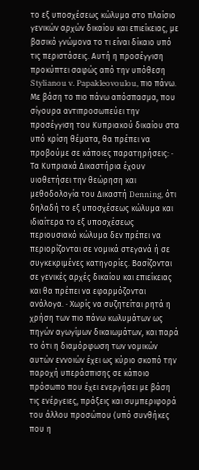το εξ υποσχέσεως κώλυμα στο πλαίσιο γενικών αρχών δικαίου και επιείκειας, με βασικό γνώμονα το τι είναι δίκαιο υπό τις περιστάσεις. Αυτή η προσέγγιση προκύπτει σαφώς από την υπόθεση Stylianou v. Papakleovoulou, πιο πάνω. Με βάση το πιο πάνω απόσπασμα, που σίγουρα αντιπροσωπεύει την προσέγγιση του Κυπριακού δικαίου στα υπό κρίση θέματα, θα πρέπει να προβούμε σε κάποιες παρατηρήσεις: · Τα Κυπριακά Δικαστήρια έχουν υιοθετήσει την θεώρηση και μεθοδολογία του Δικαστή Denning, ότι δηλαδή το εξ υποσχέσεως κώλυμα και ιδιαίτερα το εξ υποσχέσεως περιουσιακό κώλυμα δεν πρέπει να περιορίζονται σε νομικά στεγανά ή σε συγκεκριμένες κατηγορίες. Βασίζονται σε γενικές αρχές δικαίου και επιείκειας και θα πρέπει να εφαρμόζονται ανάλογα. · Χωρίς να συζητείται ρητά η χρήση των πιο πάνω κωλυμάτων ως πηγών αγωγίμων δικαιωμάτων, και παρά το ότι η διαμόρφωση των νομικών αυτών εννοιών έχει ως κύριο σκοπό την παροχή υπεράσπισης σε κάποιο πρόσωπο που έχει ενεργήσει με βάση τις ενέργειες, πράξεις και συμπεριφορά του άλλου προσώπου (υπό συνθήκες που η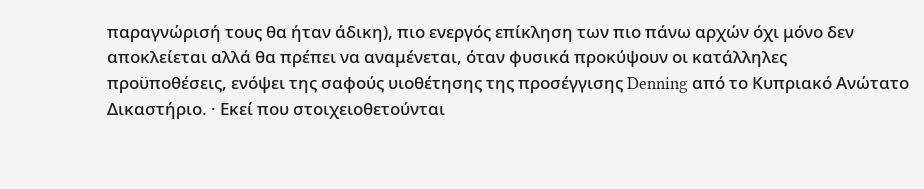παραγνώρισή τους θα ήταν άδικη), πιο ενεργός επίκληση των πιο πάνω αρχών όχι μόνο δεν αποκλείεται αλλά θα πρέπει να αναμένεται, όταν φυσικά προκύψουν οι κατάλληλες προϋποθέσεις, ενόψει της σαφούς υιοθέτησης της προσέγγισης Denning από το Κυπριακό Ανώτατο Δικαστήριο. · Εκεί που στοιχειοθετούνται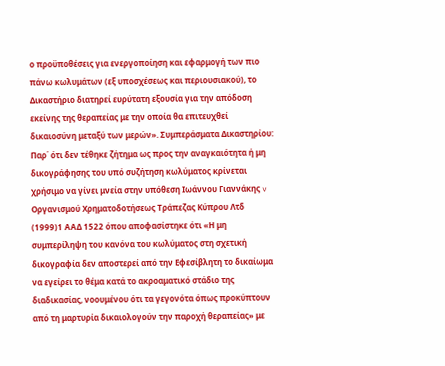ο προϋποθέσεις για ενεργοποίηση και εφαρμογή των πιο πάνω κωλυμάτων (εξ υποσχέσεως και περιουσιακού), το Δικαστήριο διατηρεί ευρύτατη εξουσία για την απόδοση εκείνης της θεραπείας με την οποία θα επιτευχθεί δικαιοσύνη μεταξύ των μερών». Συμπεράσματα Δικαστηρίου: Παρ΄ ότι δεν τέθηκε ζήτημα ως προς την αναγκαιότητα ή μη δικογράφησης του υπό συζήτηση κωλύματος κρίνεται χρήσιμο να γίνει μνεία στην υπόθεση Ιωάννου Γιαννάκης v Οργανισμού Χρηματοδοτήσεως Τράπεζας Κύπρου Λτδ
(1999)1 ΑΑΔ 1522 όπου αποφασίστηκε ότι «Η μη συμπερίληψη του κανόνα του κωλύματος στη σχετική δικογραφία δεν αποστερεί από την Εφεσίβλητη το δικαίωμα να εγείρει το θέμα κατά το ακροαματικό στάδιο της διαδικασίας, νοουμένου ότι τα γεγονότα όπως προκύπτουν από τη μαρτυρία δικαιολογούν την παροχή θεραπείας» με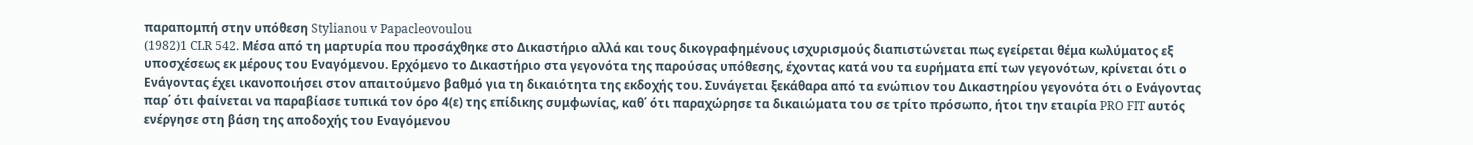παραπομπή στην υπόθεση Stylianou v Papacleovoulou
(1982)1 CLR 542. Μέσα από τη μαρτυρία που προσάχθηκε στο Δικαστήριο αλλά και τους δικογραφημένους ισχυρισμούς διαπιστώνεται πως εγείρεται θέμα κωλύματος εξ υποσχέσεως εκ μέρους του Εναγόμενου. Ερχόμενο το Δικαστήριο στα γεγονότα της παρούσας υπόθεσης, έχοντας κατά νου τα ευρήματα επί των γεγονότων, κρίνεται ότι ο Ενάγοντας έχει ικανοποιήσει στον απαιτούμενο βαθμό για τη δικαιότητα της εκδοχής του. Συνάγεται ξεκάθαρα από τα ενώπιον του Δικαστηρίου γεγονότα ότι ο Ενάγοντας παρ΄ ότι φαίνεται να παραβίασε τυπικά τον όρο 4(ε) της επίδικης συμφωνίας, καθ΄ ότι παραχώρησε τα δικαιώματα του σε τρίτο πρόσωπο, ήτοι την εταιρία PRO FIT αυτός ενέργησε στη βάση της αποδοχής του Εναγόμενου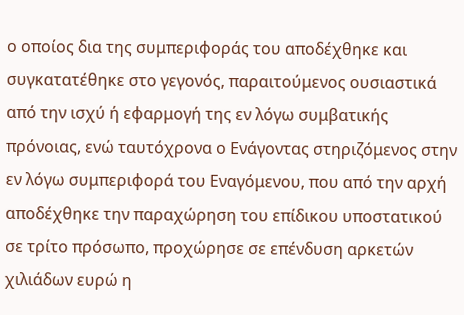ο οποίος δια της συμπεριφοράς του αποδέχθηκε και συγκατατέθηκε στο γεγονός, παραιτούμενος ουσιαστικά από την ισχύ ή εφαρμογή της εν λόγω συμβατικής πρόνοιας, ενώ ταυτόχρονα ο Ενάγοντας στηριζόμενος στην εν λόγω συμπεριφορά του Εναγόμενου, που από την αρχή αποδέχθηκε την παραχώρηση του επίδικου υποστατικού σε τρίτο πρόσωπο, προχώρησε σε επένδυση αρκετών χιλιάδων ευρώ η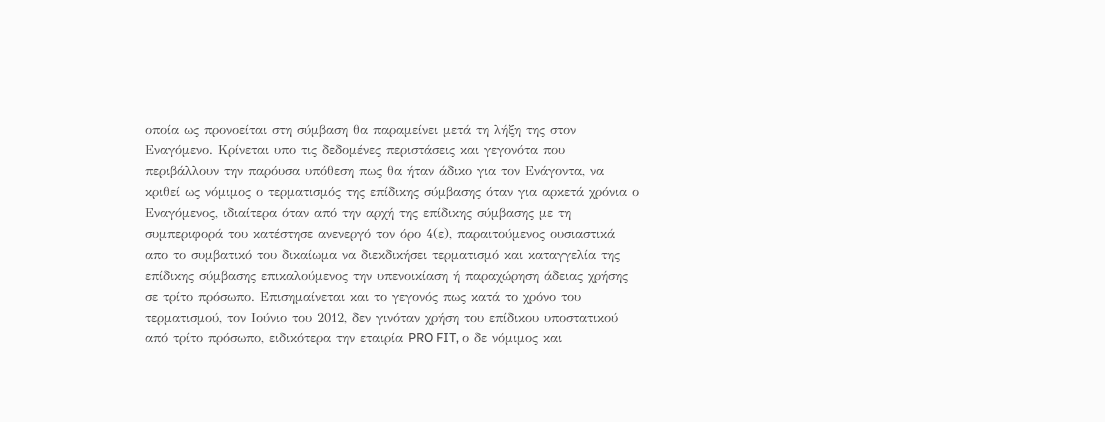οποία ως προνοείται στη σύμβαση θα παραμείνει μετά τη λήξη της στον Εναγόμενο. Κρίνεται υπο τις δεδομένες περιστάσεις και γεγονότα που περιβάλλουν την παρόυσα υπόθεση πως θα ήταν άδικο για τον Ενάγοντα, να κριθεί ως νόμιμος ο τερματισμός της επίδικης σύμβασης όταν για αρκετά χρόνια ο Εναγόμενος, ιδιαίτερα όταν από την αρχή της επίδικης σύμβασης με τη συμπεριφορά του κατέστησε ανενεργό τον όρο 4(ε), παραιτούμενος ουσιαστικά απο το συμβατικό του δικαίωμα να διεκδικήσει τερματισμό και καταγγελία της επίδικης σύμβασης επικαλούμενος την υπενοικίαση ή παραχώρηση άδειας χρήσης σε τρίτο πρόσωπο. Επισημαίνεται και το γεγονός πως κατά το χρόνο του τερματισμού, τον Ιούνιο του 2012, δεν γινόταν χρήση του επίδικου υποστατικού από τρίτο πρόσωπο, ειδικότερα την εταιρία PRO FIT, ο δε νόμιμος και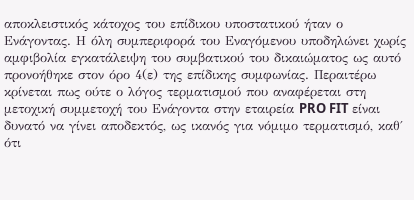αποκλειστικός κάτοχος του επίδικου υποστατικού ήταν ο Ενάγοντας. Η όλη συμπεριφορά του Εναγόμενου υποδηλώνει χωρίς αμφιβολία εγκατάλειψη του συμβατικού του δικαιώματος ως αυτό προνοήθηκε στον όρο 4(ε) της επίδικης συμφωνίας. Περαιτέρω κρίνεται πως ούτε ο λόγος τερματισμού που αναφέρεται στη μετοχική συμμετοχή του Ενάγοντα στην εταιρεία PRO FIT είναι δυνατό να γίνει αποδεκτός, ως ικανός για νόμιμο τερματισμό, καθ΄ ότι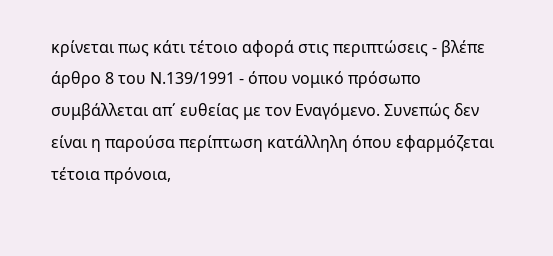κρίνεται πως κάτι τέτοιο αφορά στις περιπτώσεις - βλέπε άρθρο 8 του Ν.139/1991 - όπου νομικό πρόσωπο συμβάλλεται απ΄ ευθείας με τον Εναγόμενο. Συνεπώς δεν είναι η παρούσα περίπτωση κατάλληλη όπου εφαρμόζεται τέτοια πρόνοια,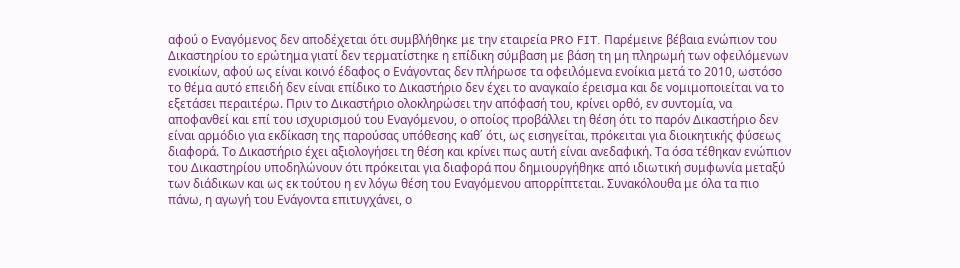αφού ο Εναγόμενος δεν αποδέχεται ότι συμβλήθηκε με την εταιρεία PRO FIT. Παρέμεινε βέβαια ενώπιον του Δικαστηρίου το ερώτημα γιατί δεν τερματίστηκε η επίδικη σύμβαση με βάση τη μη πληρωμή των οφειλόμενων ενοικίων, αφού ως είναι κοινό έδαφος ο Ενάγοντας δεν πλήρωσε τα οφειλόμενα ενοίκια μετά το 2010, ωστόσο το θέμα αυτό επειδή δεν είναι επίδικο το Δικαστήριο δεν έχει το αναγκαίο έρεισμα και δε νομιμοποιείται να το εξετάσει περαιτέρω. Πριν το Δικαστήριο ολοκληρώσει την απόφασή του, κρίνει ορθό, εν συντομία, να αποφανθεί και επί του ισχυρισμού του Εναγόμενου, ο οποίος προβάλλει τη θέση ότι το παρόν Δικαστήριο δεν είναι αρμόδιο για εκδίκαση της παρούσας υπόθεσης καθ΄ ότι, ως εισηγείται, πρόκειται για διοικητικής φύσεως διαφορά. Το Δικαστήριο έχει αξιολογήσει τη θέση και κρίνει πως αυτή είναι ανεδαφική. Τα όσα τέθηκαν ενώπιον του Δικαστηρίου υποδηλώνουν ότι πρόκειται για διαφορά που δημιουργήθηκε από ιδιωτική συμφωνία μεταξύ των διάδικων και ως εκ τούτου η εν λόγω θέση του Εναγόμενου απορρίπτεται. Συνακόλουθα με όλα τα πιο πάνω, η αγωγή του Ενάγοντα επιτυγχάνει, ο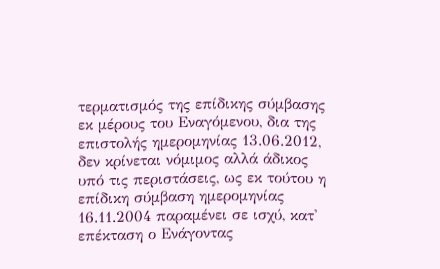τερματισμός της επίδικης σύμβασης εκ μέρους του Εναγόμενου, δια της επιστολής ημερομηνίας 13.06.2012, δεν κρίνεται νόμιμος αλλά άδικος υπό τις περιστάσεις, ως εκ τούτου η επίδικη σύμβαση ημερομηνίας 16.11.2004 παραμένει σε ισχύ, κατ' επέκταση ο Ενάγοντας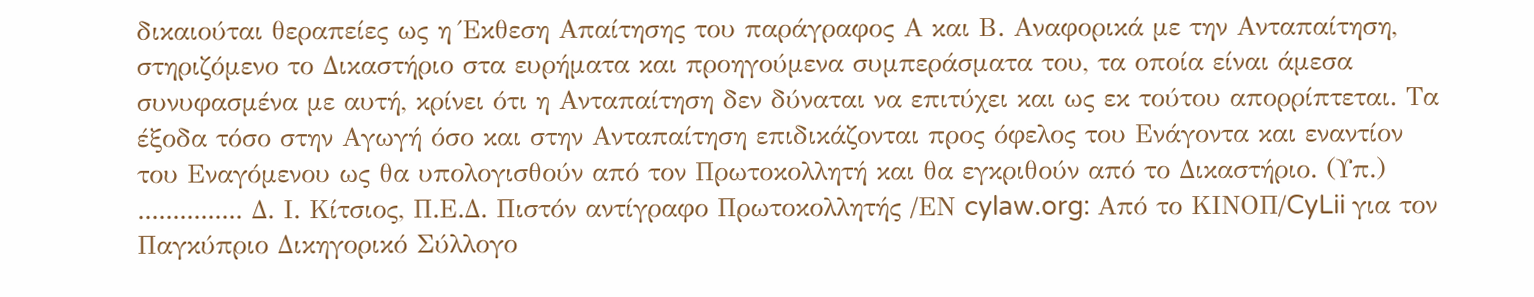δικαιούται θεραπείες ως η Έκθεση Απαίτησης του παράγραφος Α και Β. Αναφορικά με την Ανταπαίτηση, στηριζόμενο το Δικαστήριο στα ευρήματα και προηγούμενα συμπεράσματα του, τα οποία είναι άμεσα συνυφασμένα με αυτή, κρίνει ότι η Ανταπαίτηση δεν δύναται να επιτύχει και ως εκ τούτου απορρίπτεται. Τα έξοδα τόσο στην Αγωγή όσο και στην Ανταπαίτηση επιδικάζονται προς όφελος του Ενάγοντα και εναντίον του Εναγόμενου ως θα υπολογισθούν από τον Πρωτοκολλητή και θα εγκριθούν από το Δικαστήριο. (Υπ.) ............... Δ. Ι. Κίτσιος, Π.Ε.Δ. Πιστόν αντίγραφο Πρωτοκολλητής /ΕΝ cylaw.org: Από το ΚΙΝOΠ/CyLii για τον Παγκύπριο Δικηγορικό Σύλλογο